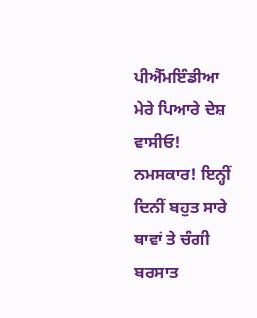ਪੀਐੱਮਇੰਡੀਆ
ਮੇਰੇ ਪਿਆਰੇ ਦੇਸ਼ ਵਾਸੀਓ! ਨਮਸਕਾਰ! ਇਨ੍ਹੀਂ ਦਿਨੀਂ ਬਹੁਤ ਸਾਰੇ ਥਾਵਾਂ ਤੇ ਚੰਗੀ ਬਰਸਾਤ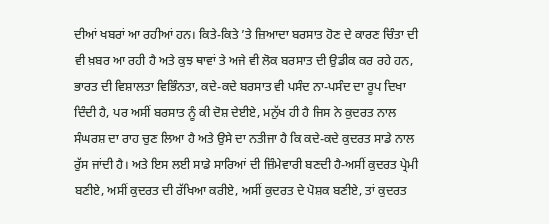ਦੀਆਂ ਖਬਰਾਂ ਆ ਰਹੀਆਂ ਹਨ। ਕਿਤੇ-ਕਿਤੇ ’ਤੇ ਜ਼ਿਆਦਾ ਬਰਸਾਤ ਹੋਣ ਦੇ ਕਾਰਣ ਚਿੰਤਾ ਦੀ ਵੀ ਖ਼ਬਰ ਆ ਰਹੀ ਹੈ ਅਤੇ ਕੁਝ ਥਾਵਾਂ ਤੇ ਅਜੇ ਵੀ ਲੋਕ ਬਰਸਾਤ ਦੀ ਉਡੀਕ ਕਰ ਰਹੇ ਹਨ, ਭਾਰਤ ਦੀ ਵਿਸ਼ਾਲਤਾ ਵਿਭਿੰਨਤਾ, ਕਦੇ-ਕਦੇ ਬਰਸਾਤ ਵੀ ਪਸੰਦ ਨਾ-ਪਸੰਦ ਦਾ ਰੂਪ ਦਿਖਾ ਦਿੰਦੀ ਹੈ, ਪਰ ਅਸੀਂ ਬਰਸਾਤ ਨੂੰ ਕੀ ਦੋਸ਼ ਦੇਈਏ, ਮਨੁੱਖ ਹੀ ਹੈ ਜਿਸ ਨੇ ਕੁਦਰਤ ਨਾਲ ਸੰਘਰਸ਼ ਦਾ ਰਾਹ ਚੁਣ ਲਿਆ ਹੈ ਅਤੇ ਉਸੇ ਦਾ ਨਤੀਜਾ ਹੈ ਕਿ ਕਦੇ-ਕਦੇ ਕੁਦਰਤ ਸਾਡੇ ਨਾਲ ਰੁੱਸ ਜਾਂਦੀ ਹੈ। ਅਤੇ ਇਸ ਲਈ ਸਾਡੇ ਸਾਰਿਆਂ ਦੀ ਜ਼ਿੰਮੇਵਾਰੀ ਬਣਦੀ ਹੈ-ਅਸੀਂ ਕੁਦਰਤ ਪ੍ਰੇਮੀ ਬਣੀਏ, ਅਸੀਂ ਕੁਦਰਤ ਦੀ ਰੱਖਿਆ ਕਰੀਏ, ਅਸੀਂ ਕੁਦਰਤ ਦੇ ਪੋਸ਼ਕ ਬਣੀਏ, ਤਾਂ ਕੁਦਰਤ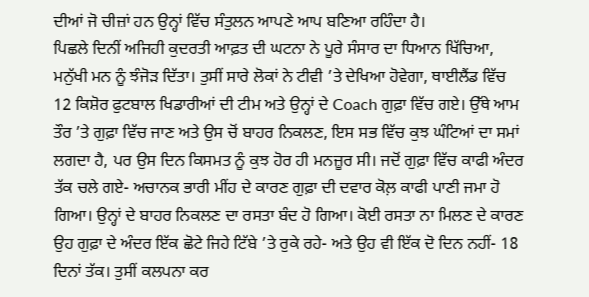ਦੀਆਂ ਜੋ ਚੀਜ਼ਾਂ ਹਨ ਉਨ੍ਹਾਂ ਵਿੱਚ ਸੰਤੁਲਨ ਆਪਣੇ ਆਪ ਬਣਿਆ ਰਹਿੰਦਾ ਹੈ।
ਪਿਛਲੇ ਦਿਨੀਂ ਅਜਿਹੀ ਕੁਦਰਤੀ ਆਫ਼ਤ ਦੀ ਘਟਨਾ ਨੇ ਪੂਰੇ ਸੰਸਾਰ ਦਾ ਧਿਆਨ ਖਿੱਚਿਆ, ਮਨੁੱਖੀ ਮਨ ਨੂੰ ਝੰਜੋੜ ਦਿੱਤਾ। ਤੁਸੀਂ ਸਾਰੇ ਲੋਕਾਂ ਨੇ ਟੀਵੀ ’ਤੇ ਦੇਖਿਆ ਹੋਵੇਗਾ, ਥਾਈਲੈਂਡ ਵਿੱਚ 12 ਕਿਸ਼ੋਰ ਫੁਟਬਾਲ ਖਿਡਾਰੀਆਂ ਦੀ ਟੀਮ ਅਤੇ ਉਨ੍ਹਾਂ ਦੇ Coach ਗੁਫ਼ਾ ਵਿੱਚ ਗਏ। ਉੱਥੇ ਆਮ ਤੌਰ ’ਤੇ ਗੁਫ਼ਾ ਵਿੱਚ ਜਾਣ ਅਤੇ ਉਸ ਚੋਂ ਬਾਹਰ ਨਿਕਲਣ, ਇਸ ਸਭ ਵਿੱਚ ਕੁਝ ਘੰਟਿਆਂ ਦਾ ਸਮਾਂ ਲਗਦਾ ਹੈ, ਪਰ ਉਸ ਦਿਨ ਕਿਸਮਤ ਨੂੰ ਕੁਝ ਹੋਰ ਹੀ ਮਨਜ਼ੂਰ ਸੀ। ਜਦੋਂ ਗੁਫ਼ਾ ਵਿੱਚ ਕਾਫੀ ਅੰਦਰ ਤੱਕ ਚਲੇ ਗਏ- ਅਚਾਨਕ ਭਾਰੀ ਮੀਂਹ ਦੇ ਕਾਰਣ ਗੁਫ਼ਾ ਦੀ ਦਵਾਰ ਕੋਲ਼ ਕਾਫੀ ਪਾਣੀ ਜਮਾ ਹੋ ਗਿਆ। ਉਨ੍ਹਾਂ ਦੇ ਬਾਹਰ ਨਿਕਲਣ ਦਾ ਰਸਤਾ ਬੰਦ ਹੋ ਗਿਆ। ਕੋਈ ਰਸਤਾ ਨਾ ਮਿਲਣ ਦੇ ਕਾਰਣ ਉਹ ਗੁਫ਼ਾ ਦੇ ਅੰਦਰ ਇੱਕ ਛੋਟੇ ਜਿਹੇ ਟਿੱਬੇ ’ਤੇ ਰੁਕੇ ਰਹੇ- ਅਤੇ ਉਹ ਵੀ ਇੱਕ ਦੋ ਦਿਨ ਨਹੀਂ- 18 ਦਿਨਾਂ ਤੱਕ। ਤੁਸੀਂ ਕਲਪਨਾ ਕਰ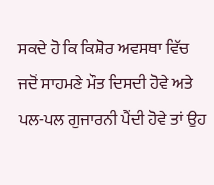ਸਕਦੇ ਹੋ ਕਿ ਕਿਸ਼ੋਰ ਅਵਸਥਾ ਵਿੱਚ ਜਦੋਂ ਸਾਹਮਣੇ ਮੌਤ ਦਿਸਦੀ ਹੋਵੇ ਅਤੇ ਪਲ-ਪਲ ਗੁਜਾਰਨੀ ਪੈਂਦੀ ਹੋਵੇ ਤਾਂ ਉਹ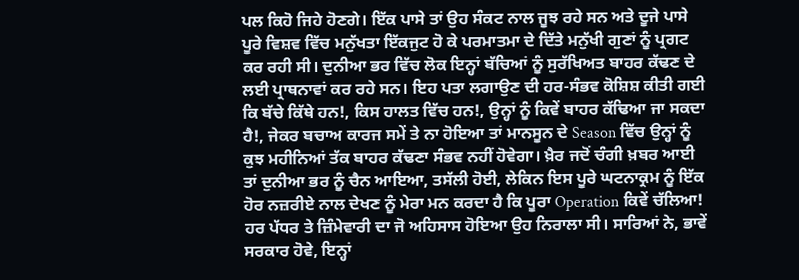ਪਲ ਕਿਹੋ ਜਿਹੇ ਹੋਣਗੇ। ਇੱਕ ਪਾਸੇ ਤਾਂ ਉਹ ਸੰਕਟ ਨਾਲ ਜੂਝ ਰਹੇ ਸਨ ਅਤੇ ਦੂਜੇ ਪਾਸੇ ਪੂਰੇ ਵਿਸ਼ਵ ਵਿੱਚ ਮਨੁੱਖਤਾ ਇੱਕਜੁਟ ਹੋ ਕੇ ਪਰਮਾਤਮਾ ਦੇ ਦਿੱਤੇ ਮਨੁੱਖੀ ਗੁਣਾਂ ਨੂੰ ਪ੍ਰਗਟ ਕਰ ਰਹੀ ਸੀ। ਦੁਨੀਆ ਭਰ ਵਿੱਚ ਲੋਕ ਇਨ੍ਹਾਂ ਬੱਚਿਆਂ ਨੂੰ ਸੁਰੱਖਿਅਤ ਬਾਹਰ ਕੱਢਣ ਦੇ ਲਈ ਪ੍ਰਾਥਨਾਵਾਂ ਕਰ ਰਹੇ ਸਨ। ਇਹ ਪਤਾ ਲਗਾਉਣ ਦੀ ਹਰ-ਸੰਭਵ ਕੋਸ਼ਿਸ਼ ਕੀਤੀ ਗਈ ਕਿ ਬੱਚੇ ਕਿੱਥੇ ਹਨ!, ਕਿਸ ਹਾਲਤ ਵਿੱਚ ਹਨ!, ਉਨ੍ਹਾਂ ਨੂੰ ਕਿਵੇਂ ਬਾਹਰ ਕੱਢਿਆ ਜਾ ਸਕਦਾ ਹੈ!, ਜੇਕਰ ਬਚਾਅ ਕਾਰਜ ਸਮੇਂ ਤੇ ਨਾ ਹੋਇਆ ਤਾਂ ਮਾਨਸੂਨ ਦੇ Season ਵਿੱਚ ਉਨ੍ਹਾਂ ਨੂੰ ਕੁਝ ਮਹੀਨਿਆਂ ਤੱਕ ਬਾਹਰ ਕੱਢਣਾ ਸੰਭਵ ਨਹੀਂ ਹੋਵੇਗਾ। ਖ਼ੈਰ ਜਦੋਂ ਚੰਗੀ ਖ਼ਬਰ ਆਈ ਤਾਂ ਦੁਨੀਆ ਭਰ ਨੂੰ ਚੈਨ ਆਇਆ, ਤਸੱਲੀ ਹੋਈ, ਲੇਕਿਨ ਇਸ ਪੂਰੇ ਘਟਨਾਕ੍ਰਮ ਨੂੰ ਇੱਕ ਹੋਰ ਨਜ਼ਰੀਏ ਨਾਲ ਦੇਖਣ ਨੂੰ ਮੇਰਾ ਮਨ ਕਰਦਾ ਹੈ ਕਿ ਪੂਰਾ Operation ਕਿਵੇਂ ਚੱਲਿਆ! ਹਰ ਪੱਧਰ ਤੇ ਜ਼ਿੰਮੇਵਾਰੀ ਦਾ ਜੋ ਅਹਿਸਾਸ ਹੋਇਆ ਉਹ ਨਿਰਾਲਾ ਸੀ। ਸਾਰਿਆਂ ਨੇ, ਭਾਵੇਂ ਸਰਕਾਰ ਹੋਵੇ, ਇਨ੍ਹਾਂ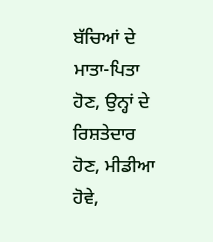ਬੱਚਿਆਂ ਦੇ ਮਾਤਾ-ਪਿਤਾ ਹੋਣ, ਉਨ੍ਹਾਂ ਦੇ ਰਿਸ਼ਤੇਦਾਰ ਹੋਣ, ਮੀਡੀਆ ਹੋਵੇ,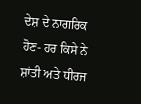ਦੇਸ਼ ਦੇ ਨਾਗਰਿਕ ਹੋਣ- ਹਰ ਕਿਸੇ ਨੇ ਸ਼ਾਂਤੀ ਅਤੇ ਧੀਰਜ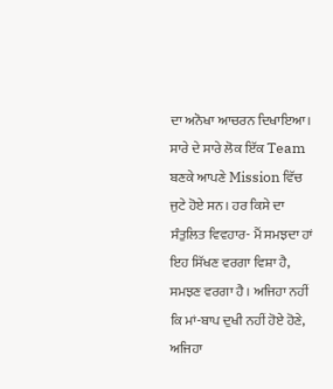ਦਾ ਅਨੋਖਾ ਆਚਰਨ ਦਿਖਾਇਆ। ਸਾਰੇ ਦੇ ਸਾਰੇ ਲੋਕ ਇੱਕ Team ਬਣਕੇ ਆਪਣੇ Mission ਵਿੱਚ ਜੁਟੇ ਹੋਏ ਸਨ। ਹਰ ਕਿਸੇ ਦਾ ਸੰਤੁਲਿਤ ਵਿਵਹਾਰ- ਮੈਂ ਸਮਝਦਾ ਹਾਂ ਇਹ ਸਿੱਖਣ ਵਰਗਾ ਵਿਸ਼ਾ ਹੈ, ਸਮਝਣ ਵਰਗਾ ਹੈ। ਅਜਿਹਾ ਨਹੀਂ ਕਿ ਮਾਂ-ਬਾਪ ਦੁਖੀ ਨਹੀਂ ਹੋਏ ਹੋਣੇ, ਅਜਿਹਾ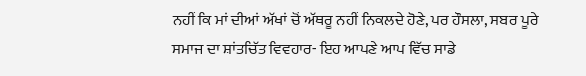ਨਹੀਂ ਕਿ ਮਾਂ ਦੀਆਂ ਅੱਖਾਂ ਚੋਂ ਅੱਥਰੂ ਨਹੀਂ ਨਿਕਲਦੇ ਹੋਣੇ, ਪਰ ਹੌਸਲਾ, ਸਬਰ ਪੂਰੇ ਸਮਾਜ ਦਾ ਸ਼ਾਂਤਚਿੱਤ ਵਿਵਹਾਰ- ਇਹ ਆਪਣੇ ਆਪ ਵਿੱਚ ਸਾਡੇ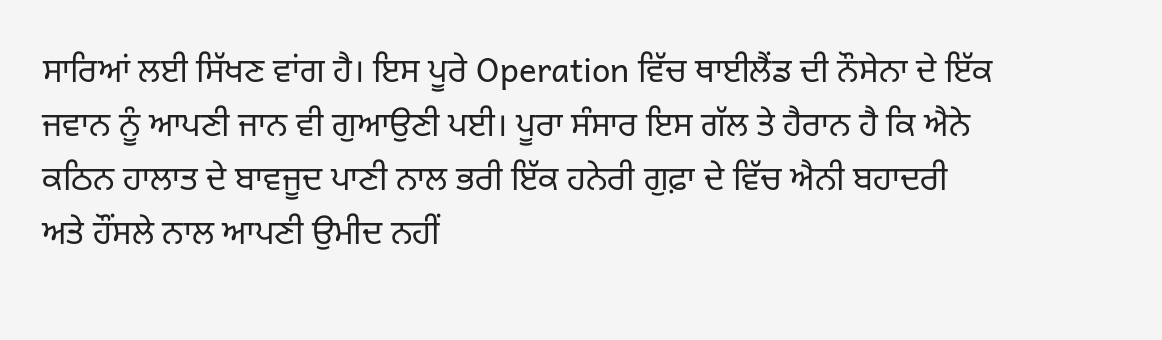ਸਾਰਿਆਂ ਲਈ ਸਿੱਖਣ ਵਾਂਗ ਹੈ। ਇਸ ਪੂਰੇ Operation ਵਿੱਚ ਥਾਈਲੈਂਡ ਦੀ ਨੌਸੇਨਾ ਦੇ ਇੱਕ ਜਵਾਨ ਨੂੰ ਆਪਣੀ ਜਾਨ ਵੀ ਗੁਆਉਣੀ ਪਈ। ਪੂਰਾ ਸੰਸਾਰ ਇਸ ਗੱਲ ਤੇ ਹੈਰਾਨ ਹੈ ਕਿ ਐਨੇ ਕਠਿਨ ਹਾਲਾਤ ਦੇ ਬਾਵਜੂਦ ਪਾਣੀ ਨਾਲ ਭਰੀ ਇੱਕ ਹਨੇਰੀ ਗੁਫ਼ਾ ਦੇ ਵਿੱਚ ਐਨੀ ਬਹਾਦਰੀ ਅਤੇ ਹੌਂਸਲੇ ਨਾਲ ਆਪਣੀ ਉਮੀਦ ਨਹੀਂ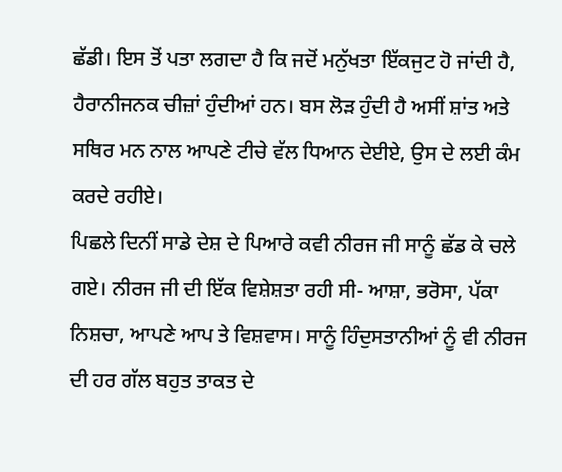ਛੱਡੀ। ਇਸ ਤੋਂ ਪਤਾ ਲਗਦਾ ਹੈ ਕਿ ਜਦੋਂ ਮਨੁੱਖਤਾ ਇੱਕਜੁਟ ਹੋ ਜਾਂਦੀ ਹੈ, ਹੈਰਾਨੀਜਨਕ ਚੀਜ਼ਾਂ ਹੁੰਦੀਆਂ ਹਨ। ਬਸ ਲੋੜ ਹੁੰਦੀ ਹੈ ਅਸੀਂ ਸ਼ਾਂਤ ਅਤੇ ਸਥਿਰ ਮਨ ਨਾਲ ਆਪਣੇ ਟੀਚੇ ਵੱਲ ਧਿਆਨ ਦੇਈਏ, ਉਸ ਦੇ ਲਈ ਕੰਮ ਕਰਦੇ ਰਹੀਏ।
ਪਿਛਲੇ ਦਿਨੀਂ ਸਾਡੇ ਦੇਸ਼ ਦੇ ਪਿਆਰੇ ਕਵੀ ਨੀਰਜ ਜੀ ਸਾਨੂੰ ਛੱਡ ਕੇ ਚਲੇ ਗਏ। ਨੀਰਜ ਜੀ ਦੀ ਇੱਕ ਵਿਸ਼ੇਸ਼ਤਾ ਰਹੀ ਸੀ- ਆਸ਼ਾ, ਭਰੋਸਾ, ਪੱਕਾ ਨਿਸ਼ਚਾ, ਆਪਣੇ ਆਪ ਤੇ ਵਿਸ਼ਵਾਸ। ਸਾਨੂੰ ਹਿੰਦੁਸਤਾਨੀਆਂ ਨੂੰ ਵੀ ਨੀਰਜ ਦੀ ਹਰ ਗੱਲ ਬਹੁਤ ਤਾਕਤ ਦੇ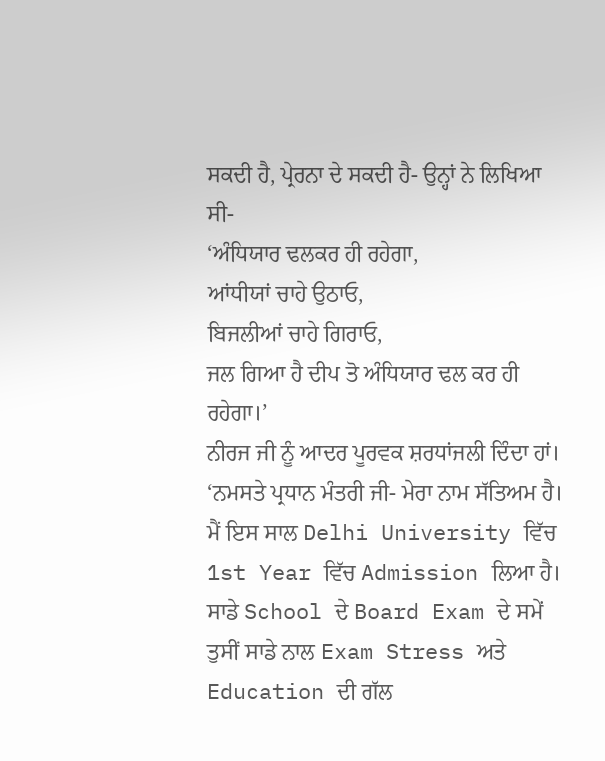ਸਕਦੀ ਹੈ, ਪ੍ਰੇਰਨਾ ਦੇ ਸਕਦੀ ਹੈ- ਉਨ੍ਹਾਂ ਨੇ ਲਿਖਿਆ ਸੀ-
‘ਅੰਧਿਯਾਰ ਢਲਕਰ ਹੀ ਰਹੇਗਾ,
ਆਂਧੀਯਾਂ ਚਾਹੇ ਉਠਾਓ,
ਬਿਜਲੀਆਂ ਚਾਹੇ ਗਿਰਾਓ,
ਜਲ ਗਿਆ ਹੈ ਦੀਪ ਤੋ ਅੰਧਿਯਾਰ ਢਲ ਕਰ ਹੀ ਰਹੇਗਾ।’
ਨੀਰਜ ਜੀ ਨੂੰ ਆਦਰ ਪੂਰਵਕ ਸ਼ਰਧਾਂਜਲੀ ਦਿੰਦਾ ਹਾਂ। ‘ਨਮਸਤੇ ਪ੍ਰਧਾਨ ਮੰਤਰੀ ਜੀ- ਮੇਰਾ ਨਾਮ ਸੱਤਿਅਮ ਹੈ। ਮੈਂ ਇਸ ਸਾਲ Delhi University ਵਿੱਚ 1st Year ਵਿੱਚ Admission ਲਿਆ ਹੈ। ਸਾਡੇ School ਦੇ Board Exam ਦੇ ਸਮੇਂ ਤੁਸੀਂ ਸਾਡੇ ਨਾਲ Exam Stress ਅਤੇ Education ਦੀ ਗੱਲ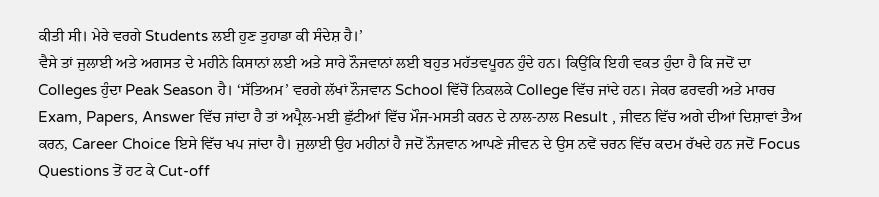ਕੀਤੀ ਸੀ। ਮੇਰੇ ਵਰਗੇ Students ਲਈ ਹੁਣ ਤੁਹਾਡਾ ਕੀ ਸੰਦੇਸ਼ ਹੈ।’
ਵੈਸੇ ਤਾਂ ਜੁਲਾਈ ਅਤੇ ਅਗਸਤ ਦੇ ਮਹੀਨੇ ਕਿਸਾਨਾਂ ਲਈ ਅਤੇ ਸਾਰੇ ਨੌਜਵਾਨਾਂ ਲਈ ਬਹੁਤ ਮਹੱਤਵਪੂਰਨ ਹੁੰਦੇ ਹਨ। ਕਿਉਂਕਿ ਇਹੀ ਵਕਤ ਹੁੰਦਾ ਹੈ ਕਿ ਜਦੋਂ ਦਾ Colleges ਹੁੰਦਾ Peak Season ਹੈ। ‘ਸੱਤਿਅਮ’ ਵਰਗੇ ਲੱਖਾਂ ਨੌਜਵਾਨ School ਵਿੱਚੋਂ ਨਿਕਲਕੇ College ਵਿੱਚ ਜਾਂਦੇ ਹਨ। ਜੇਕਰ ਫਰਵਰੀ ਅਤੇ ਮਾਰਚ Exam, Papers, Answer ਵਿੱਚ ਜਾਂਦਾ ਹੈ ਤਾਂ ਅਪ੍ਰੈਲ-ਮਈ ਛੁੱਟੀਆਂ ਵਿੱਚ ਮੌਜ-ਮਸਤੀ ਕਰਨ ਦੇ ਨਾਲ-ਨਾਲ Result , ਜੀਵਨ ਵਿੱਚ ਅਗੇ ਦੀਆਂ ਦਿਸ਼ਾਵਾਂ ਤੈਅ ਕਰਨ, Career Choice ਇਸੇ ਵਿੱਚ ਖਪ ਜਾਂਦਾ ਹੈ। ਜੁਲਾਈ ਉਹ ਮਹੀਨਾਂ ਹੈ ਜਦੋਂ ਨੌਜਵਾਨ ਆਪਣੇ ਜੀਵਨ ਦੇ ਉਸ ਨਵੇਂ ਚਰਨ ਵਿੱਚ ਕਦਮ ਰੱਖਦੇ ਹਨ ਜਦੋਂ Focus Questions ਤੋਂ ਹਟ ਕੇ Cut-off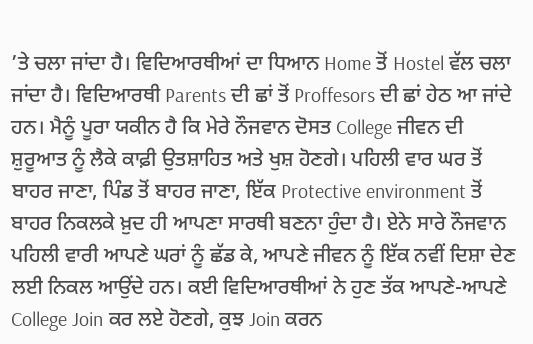’ਤੇ ਚਲਾ ਜਾਂਦਾ ਹੈ। ਵਿਦਿਆਰਥੀਆਂ ਦਾ ਧਿਆਨ Home ਤੋਂ Hostel ਵੱਲ ਚਲਾ ਜਾਂਦਾ ਹੈ। ਵਿਦਿਆਰਥੀ Parents ਦੀ ਛਾਂ ਤੋਂ Proffesors ਦੀ ਛਾਂ ਹੇਠ ਆ ਜਾਂਦੇ ਹਨ। ਮੈਨੂੰ ਪੂਰਾ ਯਕੀਨ ਹੈ ਕਿ ਮੇਰੇ ਨੌਜਵਾਨ ਦੋਸਤ College ਜੀਵਨ ਦੀ ਸ਼ੁਰੂਆਤ ਨੂੰ ਲੈਕੇ ਕਾਫ਼ੀ ਉਤਸ਼ਾਹਿਤ ਅਤੇ ਖੁਸ਼ ਹੋਣਗੇ। ਪਹਿਲੀ ਵਾਰ ਘਰ ਤੋਂ ਬਾਹਰ ਜਾਣਾ, ਪਿੰਡ ਤੋਂ ਬਾਹਰ ਜਾਣਾ, ਇੱਕ Protective environment ਤੋਂ ਬਾਹਰ ਨਿਕਲਕੇ ਖ਼ੁਦ ਹੀ ਆਪਣਾ ਸਾਰਥੀ ਬਣਨਾ ਹੁੰਦਾ ਹੈ। ਏਨੇ ਸਾਰੇ ਨੌਜਵਾਨ ਪਹਿਲੀ ਵਾਰੀ ਆਪਣੇ ਘਰਾਂ ਨੂੰ ਛੱਡ ਕੇ, ਆਪਣੇ ਜੀਵਨ ਨੂੰ ਇੱਕ ਨਵੀਂ ਦਿਸ਼ਾ ਦੇਣ ਲਈ ਨਿਕਲ ਆਉਂਦੇ ਹਨ। ਕਈ ਵਿਦਿਆਰਥੀਆਂ ਨੇ ਹੁਣ ਤੱਕ ਆਪਣੇ-ਆਪਣੇ College Join ਕਰ ਲਏ ਹੋਣਗੇ, ਕੁਝ Join ਕਰਨ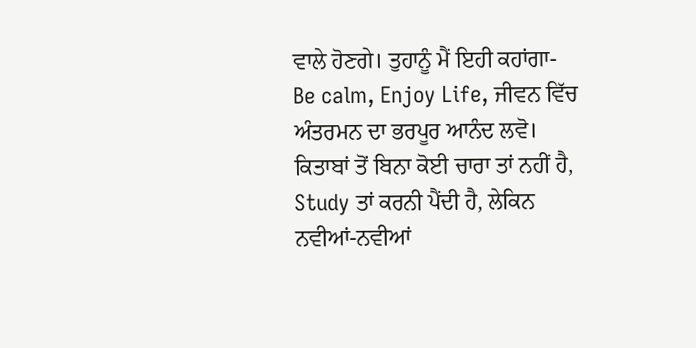ਵਾਲੇ ਹੋਣਗੇ। ਤੁਹਾਨੂੰ ਮੈਂ ਇਹੀ ਕਹਾਂਗਾ- Be calm, Enjoy Life, ਜੀਵਨ ਵਿੱਚ ਅੰਤਰਮਨ ਦਾ ਭਰਪੂਰ ਆਨੰਦ ਲਵੋ। ਕਿਤਾਬਾਂ ਤੋਂ ਬਿਨਾ ਕੋਈ ਚਾਰਾ ਤਾਂ ਨਹੀਂ ਹੈ, Study ਤਾਂ ਕਰਨੀ ਪੈਂਦੀ ਹੈ, ਲੇਕਿਨ ਨਵੀਆਂ-ਨਵੀਆਂ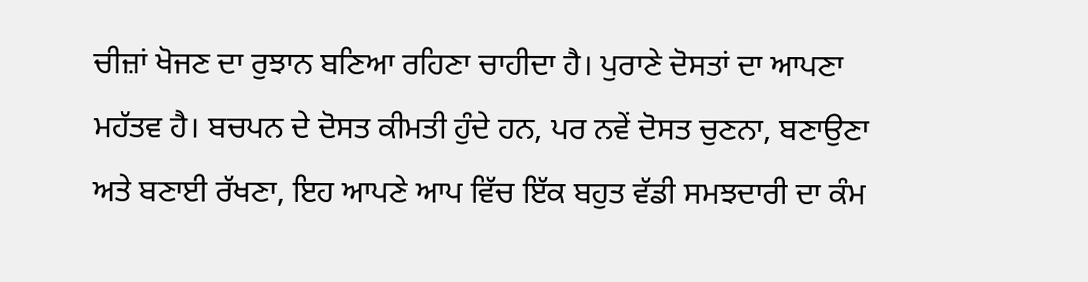ਚੀਜ਼ਾਂ ਖੋਜਣ ਦਾ ਰੁਝਾਨ ਬਣਿਆ ਰਹਿਣਾ ਚਾਹੀਦਾ ਹੈ। ਪੁਰਾਣੇ ਦੋਸਤਾਂ ਦਾ ਆਪਣਾ ਮਹੱਤਵ ਹੈ। ਬਚਪਨ ਦੇ ਦੋਸਤ ਕੀਮਤੀ ਹੁੰਦੇ ਹਨ, ਪਰ ਨਵੇਂ ਦੋਸਤ ਚੁਣਨਾ, ਬਣਾਉਣਾ ਅਤੇ ਬਣਾਈ ਰੱਖਣਾ, ਇਹ ਆਪਣੇ ਆਪ ਵਿੱਚ ਇੱਕ ਬਹੁਤ ਵੱਡੀ ਸਮਝਦਾਰੀ ਦਾ ਕੰਮ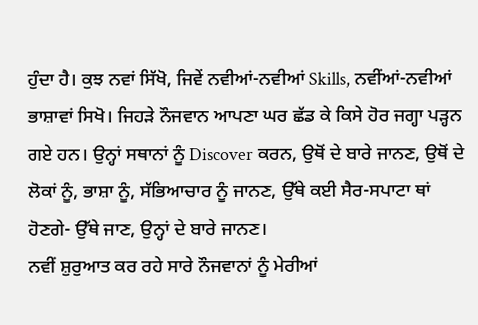ਹੁੰਦਾ ਹੈ। ਕੁਝ ਨਵਾਂ ਸਿੱਖੋ, ਜਿਵੇਂ ਨਵੀਆਂ-ਨਵੀਆਂ Skills, ਨਵੀਂਆਂ-ਨਵੀਆਂ ਭਾਸ਼ਾਵਾਂ ਸਿਖੋ। ਜਿਹੜੇ ਨੌਜਵਾਨ ਆਪਣਾ ਘਰ ਛੱਡ ਕੇ ਕਿਸੇ ਹੋਰ ਜਗ੍ਹਾ ਪੜ੍ਹਨ ਗਏ ਹਨ। ਉਨ੍ਹਾਂ ਸਥਾਨਾਂ ਨੂੰ Discover ਕਰਨ, ਉਥੋਂ ਦੇ ਬਾਰੇ ਜਾਨਣ, ਉਥੋਂ ਦੇ ਲੋਕਾਂ ਨੂੰ, ਭਾਸ਼ਾ ਨੂੰ, ਸੱਭਿਆਚਾਰ ਨੂੰ ਜਾਨਣ, ਉੱਥੇ ਕਈ ਸੈਰ-ਸਪਾਟਾ ਥਾਂ ਹੋਣਗੇ- ਉੱਥੇ ਜਾਣ, ਉਨ੍ਹਾਂ ਦੇ ਬਾਰੇ ਜਾਨਣ।
ਨਵੀਂ ਸ਼ੁਰੁਆਤ ਕਰ ਰਹੇ ਸਾਰੇ ਨੌਜਵਾਨਾਂ ਨੂੰ ਮੇਰੀਆਂ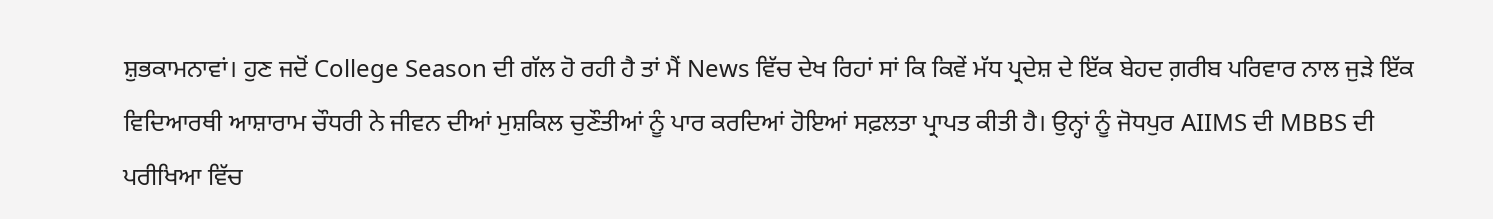ਸ਼ੁਭਕਾਮਨਾਵਾਂ। ਹੁਣ ਜਦੋਂ College Season ਦੀ ਗੱਲ ਹੋ ਰਹੀ ਹੈ ਤਾਂ ਮੈਂ News ਵਿੱਚ ਦੇਖ ਰਿਹਾਂ ਸਾਂ ਕਿ ਕਿਵੇਂ ਮੱਧ ਪ੍ਰਦੇਸ਼ ਦੇ ਇੱਕ ਬੇਹਦ ਗ਼ਰੀਬ ਪਰਿਵਾਰ ਨਾਲ ਜੁੜੇ ਇੱਕ ਵਿਦਿਆਰਥੀ ਆਸ਼ਾਰਾਮ ਚੌਧਰੀ ਨੇ ਜੀਵਨ ਦੀਆਂ ਮੁਸ਼ਕਿਲ ਚੁਣੌਤੀਆਂ ਨੂੰ ਪਾਰ ਕਰਦਿਆਂ ਹੋਇਆਂ ਸਫ਼ਲਤਾ ਪ੍ਰਾਪਤ ਕੀਤੀ ਹੈ। ਉਨ੍ਹਾਂ ਨੂੰ ਜੋਧਪੁਰ AIIMS ਦੀ MBBS ਦੀ ਪਰੀਖਿਆ ਵਿੱਚ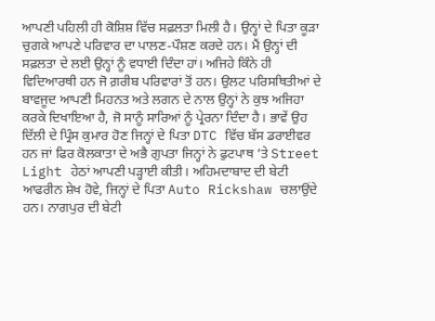ਆਪਣੀ ਪਹਿਲੀ ਹੀ ਕੋਸ਼ਿਸ਼ ਵਿੱਚ ਸਫ਼ਲਤਾ ਮਿਲੀ ਹੈ। ਉਨ੍ਹਾਂ ਦੇ ਪਿਤਾ ਕੂੜਾ ਚੁਗਕੇ ਆਪਣੇ ਪਰਿਵਾਰ ਦਾ ਪਾਲਣ-ਪੌਸ਼ਣ ਕਰਦੇ ਹਨ। ਮੈਂ ਉਨ੍ਹਾਂ ਦੀ ਸਫ਼ਲਤਾ ਦੇ ਲਈ ਉਨ੍ਹਾਂ ਨੂੰ ਵਧਾਈ ਦਿੰਦਾ ਹਾਂ। ਅਜਿਹੇ ਕਿੰਨੇ ਹੀ ਵਿਦਿਆਰਥੀ ਹਨ ਜੋ ਗ਼ਰੀਬ ਪਰਿਵਾਰਾਂ ਤੋਂ ਹਨ। ਉਲਟ ਪਰਿਸਥਿਤੀਆਂ ਦੇ ਬਾਵਜੂਦ ਆਪਣੀ ਮਿਹਨਤ ਅਤੇ ਲਗਨ ਦੇ ਨਾਲ ਉਨ੍ਹਾਂ ਨੇ ਕੁਝ ਅਜਿਹਾ ਕਰਕੇ ਦਿਖਾਇਆ ਹੈ, ਜੋ ਸਾਨੂੰ ਸਾਰਿਆਂ ਨੂੰ ਪ੍ਰੇਰਨਾ ਦਿੰਦਾ ਹੈ। ਭਾਵੇਂ ਉਹ ਦਿੱਲੀ ਦੇ ਪ੍ਰਿੰਸ ਕੁਮਾਰ ਹੋਣ ਜਿਨ੍ਹਾਂ ਦੇ ਪਿਤਾ DTC ਵਿੱਚ ਬੱਸ ਡਰਾਈਵਰ ਹਨ ਜਾਂ ਫਿਰ ਕੋਲਕਾਤਾ ਦੇ ਅਭੈ ਗੁਪਤਾ ਜਿਨ੍ਹਾਂ ਨੇ ਫੁਟਪਾਥ ’ਤੇ Street Light ਹੇਠਾਂ ਆਪਣੀ ਪੜ੍ਹਾਈ ਕੀਤੀ। ਅਹਿਮਦਾਬਾਦ ਦੀ ਬੇਟੀ ਆਫਰੀਨ ਸ਼ੇਖ ਹੋਵੇ, ਜਿਨ੍ਹਾਂ ਦੇ ਪਿਤਾ Auto Rickshaw ਚਲਾਉਂਦੇ ਹਨ। ਨਾਗਪੁਰ ਦੀ ਬੇਟੀ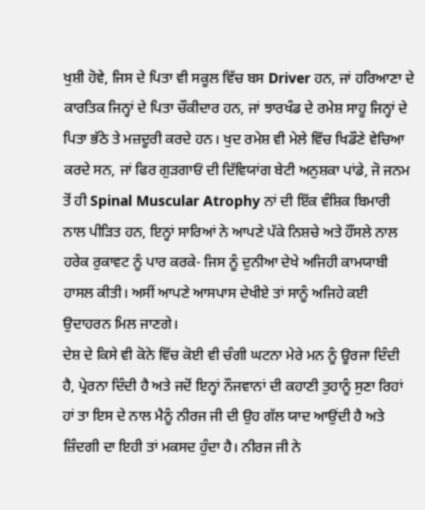ਖੁਸ਼ੀ ਹੋਵੇ, ਜਿਸ ਦੇ ਪਿਤਾ ਵੀ ਸਕੂਲ ਵਿੱਚ ਬਸ Driver ਹਨ, ਜਾਂ ਹਰਿਆਣਾ ਦੇ ਕਾਰਤਿਕ ਜਿਨ੍ਹਾਂ ਦੇ ਪਿਤਾ ਚੌਕੀਦਾਰ ਹਨ, ਜਾਂ ਝਾਰਖੰਡ ਦੇ ਰਮੇਸ਼ ਸਾਹੂ ਜਿਨ੍ਹਾਂ ਦੇ ਪਿਤਾ ਭੱਠੇ ਤੇ ਮਜ਼ਦੂਰੀ ਕਰਦੇ ਹਨ। ਖੁਦ ਰਮੇਸ਼ ਵੀ ਮੇਲੇ ਵਿੱਚ ਖਿਡੌਣੇ ਵੇਚਿਆ ਕਰਦੇ ਸਨ, ਜਾਂ ਫਿਰ ਗੁੜਗਾਓਂ ਦੀ ਦਿੱਵਿਯਾਂਗ ਬੇਟੀ ਅਨੁਸ਼ਕਾ ਪਾਂਡੇ, ਜੋ ਜਨਮ ਤੋਂ ਹੀ Spinal Muscular Atrophy ਨਾਂ ਦੀ ਇੱਕ ਵੰਸ਼ਿਕ ਬਿਮਾਰੀ ਨਾਲ ਪੀੜਿਤ ਹਨ, ਇਨ੍ਹਾਂ ਸਾਰਿਆਂ ਨੇ ਆਪਣੇ ਪੱਕੇ ਨਿਸ਼ਚੇ ਅਤੇ ਹੌਂਸਲੇ ਨਾਲ ਹਰੇਕ ਰੁਕਾਵਟ ਨੂੰ ਪਾਰ ਕਰਕੇ- ਜਿਸ ਨੂੰ ਦੁਨੀਆ ਦੇਖੇ ਅਜਿਹੀ ਕਾਮਯਾਬੀ ਹਾਸਲ ਕੀਤੀ। ਅਸੀਂ ਆਪਣੇ ਆਸਪਾਸ ਦੇਖੀਏ ਤਾਂ ਸਾਨੂੰ ਅਜਿਹੇ ਕਈ ਉਦਾਹਰਨ ਮਿਲ ਜਾਣਗੇ।
ਦੇਸ਼ ਦੇ ਕਿਸੇ ਵੀ ਕੋਨੇ ਵਿੱਚ ਕੋਈ ਵੀ ਚੰਗੀ ਘਟਨਾ ਮੇਰੇ ਮਨ ਨੂੰ ਊਰਜਾ ਦਿੰਦੀ ਹੈ, ਪ੍ਰੇਰਨਾ ਦਿੰਦੀ ਹੈ ਅਤੇ ਜਦੋਂ ਇਨ੍ਹਾਂ ਨੌਜਵਾਨਾਂ ਦੀ ਕਹਾਣੀ ਤੁਹਾਨੂੰ ਸੁਣਾ ਰਿਹਾਂ ਹਾਂ ਤਾ ਇਸ ਦੇ ਨਾਲ ਮੈਨੂੰ ਨੀਰਜ ਜੀ ਦੀ ਉਹ ਗੱਲ ਯਾਦ ਆਉਂਦੀ ਹੈ ਅਤੇ ਜ਼ਿੰਦਗੀ ਦਾ ਇਹੀ ਤਾਂ ਮਕਸਦ ਹੁੰਦਾ ਹੈ। ਨੀਰਜ ਜੀ ਨੇ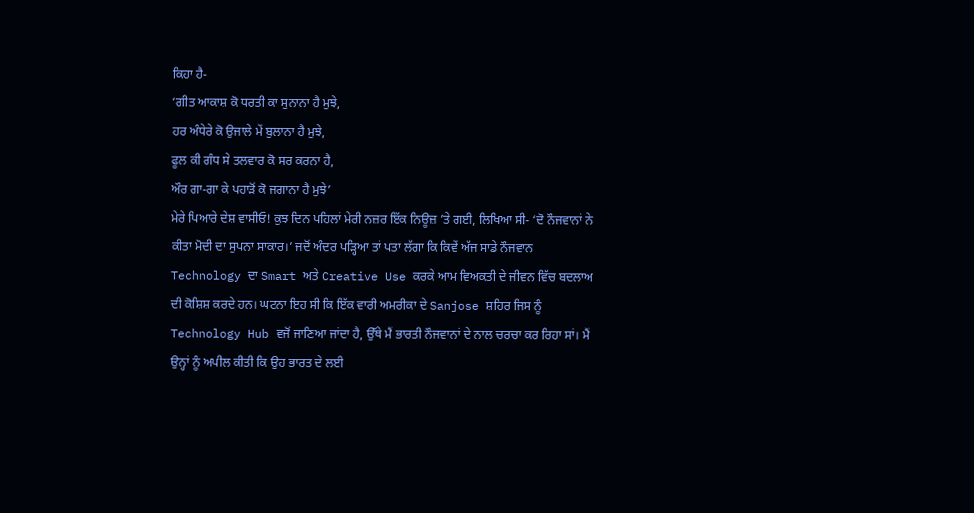ਕਿਹਾ ਹੈ-
‘ਗੀਤ ਆਕਾਸ਼ ਕੋ ਧਰਤੀ ਕਾ ਸੁਨਾਨਾ ਹੈ ਮੁਝੇ,
ਹਰ ਅੰਧੇਰੇ ਕੋ ਉਜਾਲੇ ਮੇਂ ਬੁਲਾਨਾ ਹੈ ਮੁਝੇ,
ਫੂਲ ਕੀ ਗੰਧ ਸੇ ਤਲਵਾਰ ਕੋ ਸਰ ਕਰਨਾ ਹੈ,
ਔਰ ਗਾ-ਗਾ ਕੇ ਪਹਾੜੋਂ ਕੋ ਜਗਾਨਾ ਹੈ ਮੁਝੇ’
ਮੇਰੇ ਪਿਆਰੇ ਦੇਸ਼ ਵਾਸੀਓ! ਕੁਝ ਦਿਨ ਪਹਿਲਾਂ ਮੇਰੀ ਨਜ਼ਰ ਇੱਕ ਨਿਊਜ਼ ’ਤੇ ਗਈ, ਲਿਖਿਆ ਸੀ- ‘ਦੋ ਨੌਜਵਾਨਾਂ ਨੇ ਕੀਤਾ ਮੋਦੀ ਦਾ ਸੁਪਨਾ ਸਾਕਾਰ।’ ਜਦੋਂ ਅੰਦਰ ਪੜ੍ਹਿਆ ਤਾਂ ਪਤਾ ਲੱਗਾ ਕਿ ਕਿਵੇਂ ਅੱਜ ਸਾਡੇ ਨੌਜਵਾਨ Technology ਦਾ Smart ਅਤੇ Creative Use ਕਰਕੇ ਆਮ ਵਿਅਕਤੀ ਦੇ ਜੀਵਨ ਵਿੱਚ ਬਦਲਾਅ ਦੀ ਕੋਸ਼ਿਸ਼ ਕਰਦੇ ਹਨ। ਘਟਨਾ ਇਹ ਸੀ ਕਿ ਇੱਕ ਵਾਰੀ ਅਮਰੀਕਾ ਦੇ Sanjose ਸ਼ਹਿਰ ਜਿਸ ਨੂੰ Technology Hub ਵਜੋਂ ਜਾਣਿਆ ਜਾਂਦਾ ਹੈ, ਉੱਥੇ ਮੈਂ ਭਾਰਤੀ ਨੌਜਵਾਨਾਂ ਦੇ ਨਾਲ ਚਰਚਾ ਕਰ ਰਿਹਾ ਸਾਂ। ਮੈਂ ਉਨ੍ਹਾਂ ਨੂੰ ਅਪੀਲ ਕੀਤੀ ਕਿ ਉਹ ਭਾਰਤ ਦੇ ਲਈ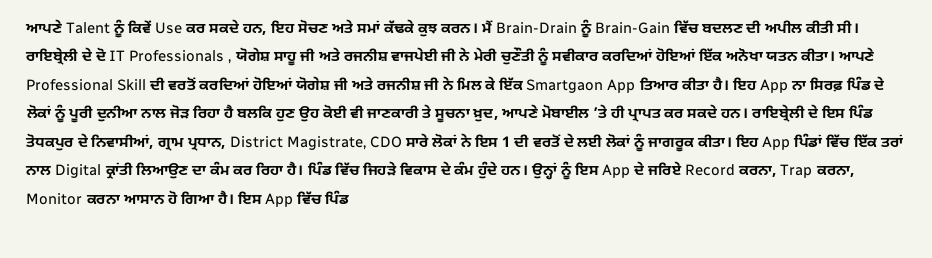ਆਪਣੇ Talent ਨੂੰ ਕਿਵੇਂ Use ਕਰ ਸਕਦੇ ਹਨ, ਇਹ ਸੋਚਣ ਅਤੇ ਸਮਾਂ ਕੱਢਕੇ ਕੁਝ ਕਰਨ। ਮੈਂ Brain-Drain ਨੂੰ Brain-Gain ਵਿੱਚ ਬਦਲਣ ਦੀ ਅਪੀਲ ਕੀਤੀ ਸੀ। ਰਾਇਬ੍ਰੇਲੀ ਦੇ ਦੋ IT Professionals , ਯੋਗੇਸ਼ ਸਾਹੂ ਜੀ ਅਤੇ ਰਜਨੀਸ਼ ਵਾਜਪੇਈ ਜੀ ਨੇ ਮੇਰੀ ਚੁਣੌਤੀ ਨੂੰ ਸਵੀਕਾਰ ਕਰਦਿਆਂ ਹੋਇਆਂ ਇੱਕ ਅਨੋਖਾ ਯਤਨ ਕੀਤਾ। ਆਪਣੇ Professional Skill ਦੀ ਵਰਤੋਂ ਕਰਦਿਆਂ ਹੋਇਆਂ ਯੋਗੇਸ਼ ਜੀ ਅਤੇ ਰਜਨੀਸ਼ ਜੀ ਨੇ ਮਿਲ ਕੇ ਇੱਕ Smartgaon App ਤਿਆਰ ਕੀਤਾ ਹੈ। ਇਹ App ਨਾ ਸਿਰਫ਼ ਪਿੰਡ ਦੇ ਲੋਕਾਂ ਨੂੰ ਪੂਰੀ ਦੁਨੀਆ ਨਾਲ ਜੋੜ ਰਿਹਾ ਹੈ ਬਲਕਿ ਹੁਣ ਉਹ ਕੋਈ ਵੀ ਜਾਣਕਾਰੀ ਤੇ ਸੂਚਨਾ ਖ਼ੁਦ, ਆਪਣੇ ਮੋਬਾਈਲ ’ਤੇ ਹੀ ਪ੍ਰਾਪਤ ਕਰ ਸਕਦੇ ਹਨ। ਰਾਇਬ੍ਰੇਲੀ ਦੇ ਇਸ ਪਿੰਡ ਤੋਧਕਪੁਰ ਦੇ ਨਿਵਾਸੀਆਂ, ਗ੍ਰਾਮ ਪ੍ਰਧਾਨ, District Magistrate, CDO ਸਾਰੇ ਲੋਕਾਂ ਨੇ ਇਸ 1 ਦੀ ਵਰਤੋਂ ਦੇ ਲਈ ਲੋਕਾਂ ਨੂੰ ਜਾਗਰੂਕ ਕੀਤਾ। ਇਹ App ਪਿੰਡਾਂ ਵਿੱਚ ਇੱਕ ਤਰਾਂ ਨਾਲ Digital ਕ੍ਰਾਂਤੀ ਲਿਆਉਣ ਦਾ ਕੰਮ ਕਰ ਰਿਹਾ ਹੈ। ਪਿੰਡ ਵਿੱਚ ਜਿਹੜੇ ਵਿਕਾਸ ਦੇ ਕੰਮ ਹੁੰਦੇ ਹਨ। ਉਨ੍ਹਾਂ ਨੂੰ ਇਸ App ਦੇ ਜਰਿਏ Record ਕਰਨਾ, Trap ਕਰਨਾ, Monitor ਕਰਨਾ ਆਸਾਨ ਹੋ ਗਿਆ ਹੈ। ਇਸ App ਵਿੱਚ ਪਿੰਡ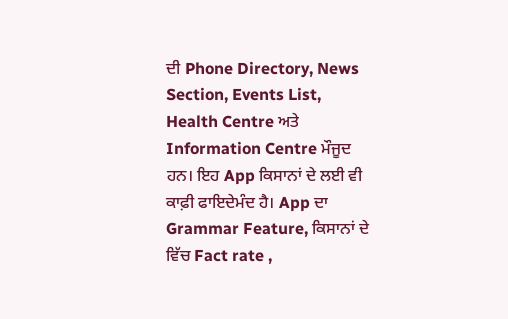ਦੀ Phone Directory, News Section, Events List, Health Centre ਅਤੇ Information Centre ਮੌਜੂਦ ਹਨ। ਇਹ App ਕਿਸਾਨਾਂ ਦੇ ਲਈ ਵੀ ਕਾਫ਼ੀ ਫਾਇਦੇਮੰਦ ਹੈ। App ਦਾ Grammar Feature, ਕਿਸਾਨਾਂ ਦੇ ਵਿੱਚ Fact rate ,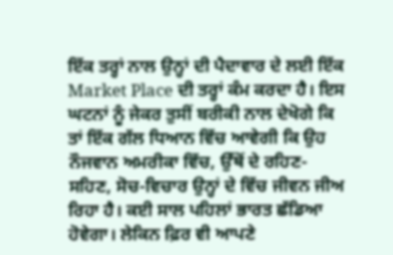ਇੱਕ ਤਰ੍ਹਾਂ ਨਾਲ ਉਨ੍ਹਾਂ ਦੀ ਪੈਦਾਵਾਰ ਦੇ ਲਈ ਇੱਕ Market Place ਦੀ ਤਰ੍ਹਾਂ ਕੰਮ ਕਰਦਾ ਹੈ। ਇਸ ਘਟਨਾਂ ਨੂੰ ਜੇਕਰ ਤੁਸੀਂ ਬਰੀਕੀ ਨਾਲ ਦੇਖੋਗੇ ਕਿ ਤਾਂ ਇੱਕ ਗੱਲ ਧਿਆਨ ਵਿੱਚ ਆਵੇਗੀ ਕਿ ਉਹ ਨੌਜਵਾਨ ਅਮਰੀਕਾ ਵਿੱਚ, ਉੱਥੋਂ ਦੇ ਰਹਿਣ-ਸਹਿਣ, ਸੋਚ-ਵਿਚਾਰ ਉਨ੍ਹਾਂ ਦੇ ਵਿੱਚ ਜੀਵਨ ਜੀਅ ਰਿਹਾ ਹੈ। ਕਈ ਸਾਲ ਪਹਿਲਾਂ ਭਾਰਤ ਛੱਡਿਆ ਹੋਵੇਗਾ। ਲੇਕਿਨ ਫ਼ਿਰ ਵੀ ਆਪਣੇ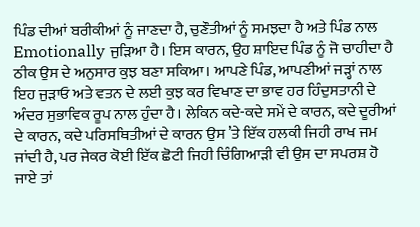ਪਿੰਡ ਦੀਆਂ ਬਰੀਕੀਆਂ ਨੂੰ ਜਾਣਦਾ ਹੈ, ਚੁਣੌਤੀਆਂ ਨੂੰ ਸਮਝਦਾ ਹੈ ਅਤੇ ਪਿੰਡ ਨਾਲ Emotionally ਜੁੜਿਆ ਹੈ। ਇਸ ਕਾਰਨ, ਉਹ ਸ਼ਾਇਦ ਪਿੰਡ ਨੂੰ ਜੋ ਚਾਹੀਦਾ ਹੈ ਠੀਕ ਉਸ ਦੇ ਅਨੁਸਾਰ ਕੁਝ ਬਣਾ ਸਕਿਆ। ਆਪਣੇ ਪਿੰਡ, ਆਪਣੀਆਂ ਜੜ੍ਹਾਂ ਨਾਲ ਇਹ ਜੁੜਾਓ ਅਤੇ ਵਤਨ ਦੇ ਲਈ ਕੁਝ ਕਰ ਵਿਖਾਣ ਦਾ ਭਾਵ ਹਰ ਹਿੰਦੁਸਤਾਨੀ ਦੇ ਅੰਦਰ ਸੁਭਾਵਿਕ ਰੂਪ ਨਾਲ ਹੁੰਦਾ ਹੈ। ਲੇਕਿਨ ਕਦੇ-ਕਦੇ ਸਮੇਂ ਦੇ ਕਾਰਨ, ਕਦੇ ਦੂਰੀਆਂ ਦੇ ਕਾਰਨ, ਕਦੇ ਪਰਿਸਥਿਤੀਆਂ ਦੇ ਕਾਰਨ ਉਸ ’ਤੇ ਇੱਕ ਹਲਕੀ ਜਿਹੀ ਰਾਖ ਜਮ ਜਾਂਦੀ ਹੈ, ਪਰ ਜੇਕਰ ਕੋਈ ਇੱਕ ਛੋਟੀ ਜਿਹੀ ਚਿੰਗਿਆੜੀ ਵੀ ਉਸ ਦਾ ਸਪਰਸ਼ ਹੋ ਜਾਏ ਤਾਂ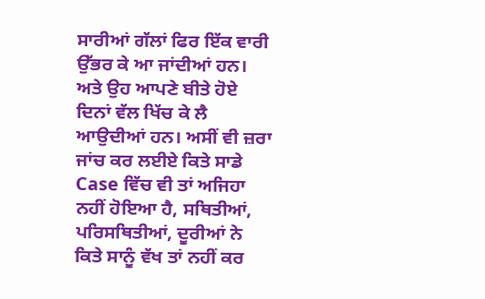ਸਾਰੀਆਂ ਗੱਲਾਂ ਫਿਰ ਇੱਕ ਵਾਰੀ ਉੱਭਰ ਕੇ ਆ ਜਾਂਦੀਆਂ ਹਨ। ਅਤੇ ਉਹ ਆਪਣੇ ਬੀਤੇ ਹੋਏ ਦਿਨਾਂ ਵੱਲ ਖਿੱਚ ਕੇ ਲੈ ਆਉਦੀਆਂ ਹਨ। ਅਸੀਂ ਵੀ ਜ਼ਰਾ ਜਾਂਚ ਕਰ ਲਈਏ ਕਿਤੇ ਸਾਡੇ Case ਵਿੱਚ ਵੀ ਤਾਂ ਅਜਿਹਾ ਨਹੀਂ ਹੋਇਆ ਹੈ, ਸਥਿਤੀਆਂ, ਪਰਿਸਥਿਤੀਆਂ, ਦੂਰੀਆਂ ਨੇ ਕਿਤੇ ਸਾਨੂੰ ਵੱਖ ਤਾਂ ਨਹੀਂ ਕਰ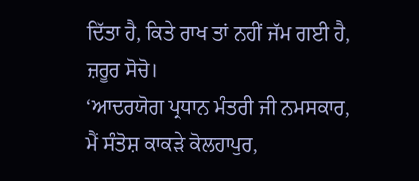ਦਿੱਤਾ ਹੈ, ਕਿਤੇ ਰਾਖ ਤਾਂ ਨਹੀਂ ਜੱਮ ਗਈ ਹੈ, ਜ਼ਰੂਰ ਸੋਚੋ।
‘ਆਦਰਯੋਗ ਪ੍ਰਧਾਨ ਮੰਤਰੀ ਜੀ ਨਮਸਕਾਰ, ਮੈਂ ਸੰਤੋਸ਼ ਕਾਕੜੇ ਕੋਲਹਾਪੁਰ,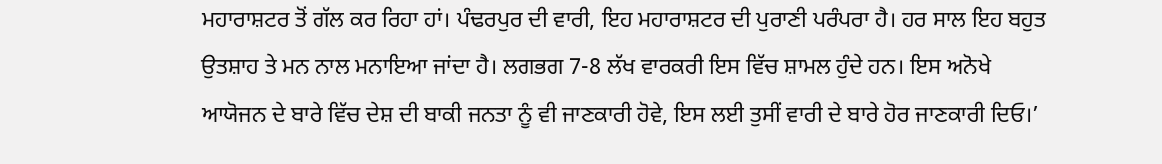ਮਹਾਰਾਸ਼ਟਰ ਤੋਂ ਗੱਲ ਕਰ ਰਿਹਾ ਹਾਂ। ਪੰਢਰਪੁਰ ਦੀ ਵਾਰੀ, ਇਹ ਮਹਾਰਾਸ਼ਟਰ ਦੀ ਪੁਰਾਣੀ ਪਰੰਪਰਾ ਹੈ। ਹਰ ਸਾਲ ਇਹ ਬਹੁਤ ਉਤਸ਼ਾਹ ਤੇ ਮਨ ਨਾਲ ਮਨਾਇਆ ਜਾਂਦਾ ਹੈ। ਲਗਭਗ 7-8 ਲੱਖ ਵਾਰਕਰੀ ਇਸ ਵਿੱਚ ਸ਼ਾਮਲ ਹੁੰਦੇ ਹਨ। ਇਸ ਅਨੋਖੇ ਆਯੋਜਨ ਦੇ ਬਾਰੇ ਵਿੱਚ ਦੇਸ਼ ਦੀ ਬਾਕੀ ਜਨਤਾ ਨੂੰ ਵੀ ਜਾਣਕਾਰੀ ਹੋਵੇ, ਇਸ ਲਈ ਤੁਸੀਂ ਵਾਰੀ ਦੇ ਬਾਰੇ ਹੋਰ ਜਾਣਕਾਰੀ ਦਿਓ।’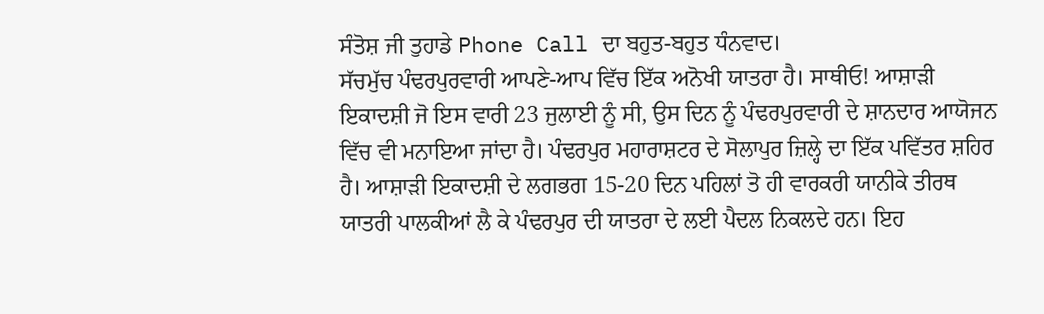ਸੰਤੋਸ਼ ਜੀ ਤੁਹਾਡੇ Phone Call ਦਾ ਬਹੁਤ-ਬਹੁਤ ਧੰਨਵਾਦ।
ਸੱਚਮੁੱਚ ਪੰਢਰਪੁਰਵਾਰੀ ਆਪਣੇ-ਆਪ ਵਿੱਚ ਇੱਕ ਅਨੋਖੀ ਯਾਤਰਾ ਹੈ। ਸਾਥੀਓ! ਆਸ਼ਾੜੀ ਇਕਾਦਸ਼ੀ ਜੋ ਇਸ ਵਾਰੀ 23 ਜੁਲਾਈ ਨੂੰ ਸੀ, ਉਸ ਦਿਨ ਨੂੰ ਪੰਢਰਪੁਰਵਾਰੀ ਦੇ ਸ਼ਾਨਦਾਰ ਆਯੋਜਨ ਵਿੱਚ ਵੀ ਮਨਾਇਆ ਜਾਂਦਾ ਹੈ। ਪੰਢਰਪੁਰ ਮਹਾਰਾਸ਼ਟਰ ਦੇ ਸੋਲਾਪੁਰ ਜ਼ਿਲ੍ਹੇ ਦਾ ਇੱਕ ਪਵਿੱਤਰ ਸ਼ਹਿਰ ਹੈ। ਆਸ਼ਾੜੀ ਇਕਾਦਸ਼ੀ ਦੇ ਲਗਭਗ 15-20 ਦਿਨ ਪਹਿਲਾਂ ਤੋ ਹੀ ਵਾਰਕਰੀ ਯਾਨੀਕੇ ਤੀਰਥ ਯਾਤਰੀ ਪਾਲਕੀਆਂ ਲੈ ਕੇ ਪੰਢਰਪੁਰ ਦੀ ਯਾਤਰਾ ਦੇ ਲਈ ਪੈਦਲ ਨਿਕਲਦੇ ਹਨ। ਇਹ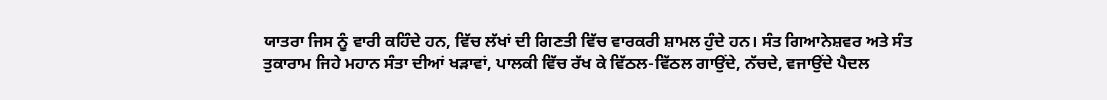ਯਾਤਰਾ ਜਿਸ ਨੂੰ ਵਾਰੀ ਕਹਿੰਦੇ ਹਨ, ਵਿੱਚ ਲੱਖਾਂ ਦੀ ਗਿਣਤੀ ਵਿੱਚ ਵਾਰਕਰੀ ਸ਼ਾਮਲ ਹੁੰਦੇ ਹਨ। ਸੰਤ ਗਿਆਨੇਸ਼ਵਰ ਅਤੇ ਸੰਤ ਤੁਕਾਰਾਮ ਜਿਹੇ ਮਹਾਨ ਸੰਤਾ ਦੀਆਂ ਖੜਾਵਾਂ, ਪਾਲਕੀ ਵਿੱਚ ਰੱਖ ਕੇ ਵਿੱਠਲ-ਵਿੱਠਲ ਗਾਉਂਦੇ, ਨੱਚਦੇ, ਵਜਾਉਂਦੇ ਪੈਦਲ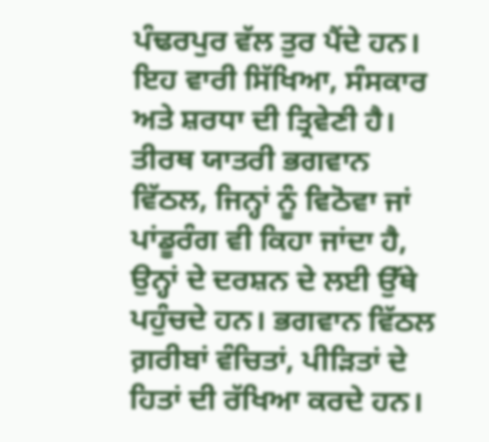ਪੰਢਰਪੁਰ ਵੱਲ ਤੁਰ ਪੈਂਦੇ ਹਨ। ਇਹ ਵਾਰੀ ਸਿੱਖਿਆ, ਸੰਸਕਾਰ ਅਤੇ ਸ਼ਰਧਾ ਦੀ ਤ੍ਰਿਵੇਣੀ ਹੈ। ਤੀਰਥ ਯਾਤਰੀ ਭਗਵਾਨ ਵਿੱਠਲ, ਜਿਨ੍ਹਾਂ ਨੂੰ ਵਿਠੋਵਾ ਜਾਂ ਪਾਂਡੂਰੰਗ ਵੀ ਕਿਹਾ ਜਾਂਦਾ ਹੈ, ਉਨ੍ਹਾਂ ਦੇ ਦਰਸ਼ਨ ਦੇ ਲਈ ਉੱਥੇ ਪਹੁੰਚਦੇ ਹਨ। ਭਗਵਾਨ ਵਿੱਠਲ ਗ਼ਰੀਬਾਂ ਵੰਚਿਤਾਂ, ਪੀੜਿਤਾਂ ਦੇ ਹਿਤਾਂ ਦੀ ਰੱਖਿਆ ਕਰਦੇ ਹਨ।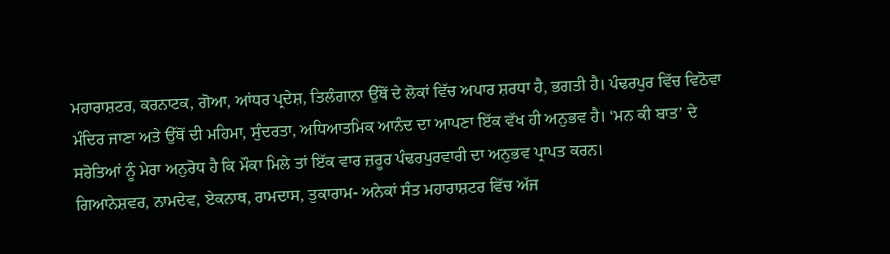ਮਹਾਰਾਸ਼ਟਰ, ਕਰਨਾਟਕ, ਗੋਆ, ਆਂਧਰ ਪ੍ਰਦੇਸ਼, ਤਿਲੰਗਾਨਾ ਉੱਥੋਂ ਦੇ ਲੋਕਾਂ ਵਿੱਚ ਅਪਾਰ ਸ਼ਰਧਾ ਹੈ, ਭਗਤੀ ਹੈ। ਪੰਢਰਪੁਰ ਵਿੱਚ ਵਿਠੋਵਾ ਮੰਦਿਰ ਜਾਣਾ ਅਤੇ ਉੱਥੋਂ ਦੀ ਮਹਿਮਾ, ਸੁੰਦਰਤਾ, ਅਧਿਆਤਮਿਕ ਆਨੰਦ ਦਾ ਆਪਣਾ ਇੱਕ ਵੱਖ ਹੀ ਅਨੁਭਵ ਹੈ। ‘ਮਨ ਕੀ ਬਾਤ’ ਦੇ ਸਰੋਤਿਆਂ ਨੂੰ ਮੇਰਾ ਅਨੁਰੋਧ ਹੈ ਕਿ ਮੌਕਾ ਮਿਲੇ ਤਾਂ ਇੱਕ ਵਾਰ ਜ਼ਰੂਰ ਪੰਢਰਪੁਰਵਾਰੀ ਦਾ ਅਨੁਭਵ ਪ੍ਰਾਪਤ ਕਰਨ।
ਗਿਆਨੇਸ਼ਵਰ, ਨਾਮਦੇਵ, ਏਕਨਾਥ, ਰਾਮਦਾਸ, ਤੁਕਾਰਾਮ- ਅਨੇਕਾਂ ਸੰਤ ਮਹਾਰਾਸ਼ਟਰ ਵਿੱਚ ਅੱਜ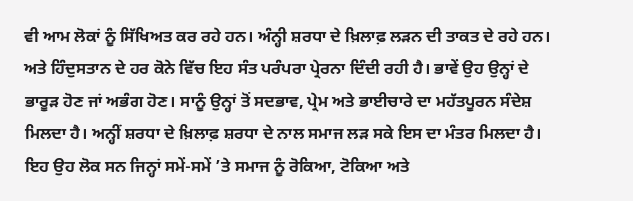ਵੀ ਆਮ ਲੋਕਾਂ ਨੂੰ ਸਿੱਖਿਅਤ ਕਰ ਰਹੇ ਹਨ। ਅੰਨ੍ਹੀ ਸ਼ਰਧਾ ਦੇ ਖ਼ਿਲਾਫ਼ ਲੜਨ ਦੀ ਤਾਕਤ ਦੇ ਰਹੇ ਹਨ। ਅਤੇ ਹਿੰਦੁਸਤਾਨ ਦੇ ਹਰ ਕੋਨੇ ਵਿੱਚ ਇਹ ਸੰਤ ਪਰੰਪਰਾ ਪ੍ਰੇਰਨਾ ਦਿੰਦੀ ਰਹੀ ਹੈ। ਭਾਵੇਂ ਉਹ ਉਨ੍ਹਾਂ ਦੇ ਭਾਰੂੜ ਹੋਣ ਜਾਂ ਅਭੰਗ ਹੋਣ। ਸਾਨੂੰ ਉਨ੍ਹਾਂ ਤੋਂ ਸਦਭਾਵ, ਪ੍ਰੇਮ ਅਤੇ ਭਾਈਚਾਰੇ ਦਾ ਮਹੱਤਪੂਰਨ ਸੰਦੇਸ਼ ਮਿਲਦਾ ਹੈ। ਅਨ੍ਹੀਂ ਸ਼ਰਧਾ ਦੇ ਖ਼ਿਲਾਫ਼ ਸ਼ਰਧਾ ਦੇ ਨਾਲ ਸਮਾਜ ਲੜ ਸਕੇ ਇਸ ਦਾ ਮੰਤਰ ਮਿਲਦਾ ਹੈ। ਇਹ ਉਹ ਲੋਕ ਸਨ ਜਿਨ੍ਹਾਂ ਸਮੇਂ-ਸਮੇਂ ’ਤੇ ਸਮਾਜ ਨੂੰ ਰੋਕਿਆ, ਟੋਕਿਆ ਅਤੇ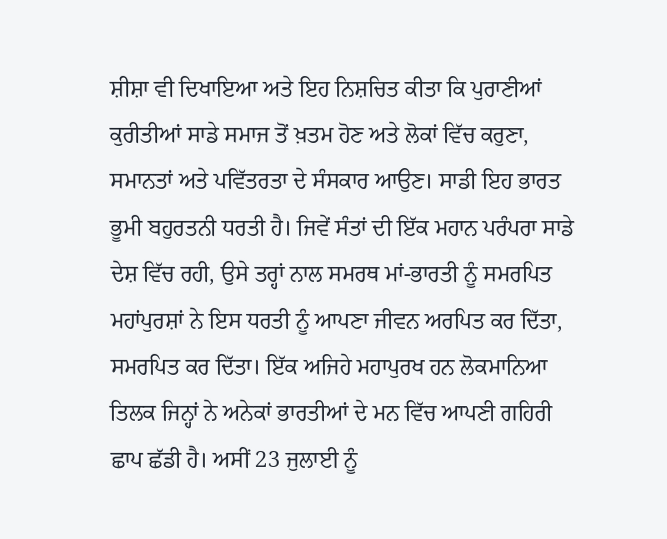ਸ਼ੀਸ਼ਾ ਵੀ ਦਿਖਾਇਆ ਅਤੇ ਇਹ ਨਿਸ਼ਚਿਤ ਕੀਤਾ ਕਿ ਪੁਰਾਣੀਆਂ ਕੁਰੀਤੀਆਂ ਸਾਡੇ ਸਮਾਜ ਤੋਂ ਖ਼ਤਮ ਹੋਣ ਅਤੇ ਲੋਕਾਂ ਵਿੱਚ ਕਰੁਣਾ, ਸਮਾਨਤਾਂ ਅਤੇ ਪਵਿੱਤਰਤਾ ਦੇ ਸੰਸਕਾਰ ਆਉਣ। ਸਾਡੀ ਇਹ ਭਾਰਤ ਭੂਮੀ ਬਹੁਰਤਨੀ ਧਰਤੀ ਹੈ। ਜਿਵੇਂ ਸੰਤਾਂ ਦੀ ਇੱਕ ਮਹਾਨ ਪਰੰਪਰਾ ਸਾਡੇ ਦੇਸ਼ ਵਿੱਚ ਰਹੀ, ਉਸੇ ਤਰ੍ਹਾਂ ਨਾਲ ਸਮਰਥ ਮਾਂ-ਭਾਰਤੀ ਨੂੰ ਸਮਰਪਿਤ ਮਹਾਂਪੁਰਸ਼ਾਂ ਨੇ ਇਸ ਧਰਤੀ ਨੂੰ ਆਪਣਾ ਜੀਵਨ ਅਰਪਿਤ ਕਰ ਦਿੱਤਾ, ਸਮਰਪਿਤ ਕਰ ਦਿੱਤਾ। ਇੱਕ ਅਜਿਹੇ ਮਹਾਪੁਰਖ ਹਨ ਲੋਕਮਾਨਿਆ ਤਿਲਕ ਜਿਨ੍ਹਾਂ ਨੇ ਅਨੇਕਾਂ ਭਾਰਤੀਆਂ ਦੇ ਮਨ ਵਿੱਚ ਆਪਣੀ ਗਹਿਰੀ ਛਾਪ ਛੱਡੀ ਹੈ। ਅਸੀਂ 23 ਜੁਲਾਈ ਨੂੰ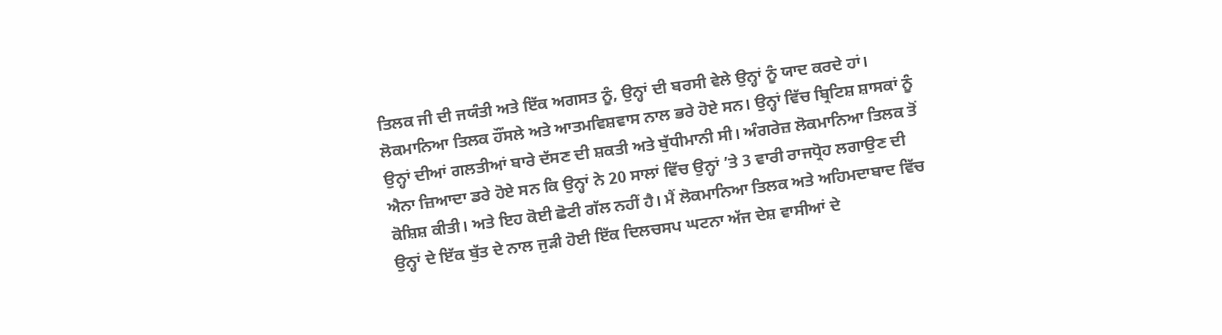ਤਿਲਕ ਜੀ ਦੀ ਜਯੰਤੀ ਅਤੇ ਇੱਕ ਅਗਸਤ ਨੂੰ, ਉਨ੍ਹਾਂ ਦੀ ਬਰਸੀ ਵੇਲੇ ਉਨ੍ਹਾਂ ਨੂੰ ਯਾਦ ਕਰਦੇ ਹਾਂ। ਲੋਕਮਾਨਿਆ ਤਿਲਕ ਹੌਂਸਲੇ ਅਤੇ ਆਤਮਵਿਸ਼ਵਾਸ ਨਾਲ ਭਰੇ ਹੋਏ ਸਨ। ਉਨ੍ਹਾਂ ਵਿੱਚ ਬ੍ਰਿਟਿਸ਼ ਸ਼ਾਸਕਾਂ ਨੂੰ ਉਨ੍ਹਾਂ ਦੀਆਂ ਗਲਤੀਆਂ ਬਾਰੇ ਦੱਸਣ ਦੀ ਸ਼ਕਤੀ ਅਤੇ ਬੁੱਧੀਮਾਨੀ ਸੀ। ਅੰਗਰੇਜ਼ ਲੋਕਮਾਨਿਆ ਤਿਲਕ ਤੋਂ ਐਨਾ ਜ਼ਿਆਦਾ ਡਰੇ ਹੋਏ ਸਨ ਕਿ ਉਨ੍ਹਾਂ ਨੇ 20 ਸਾਲਾਂ ਵਿੱਚ ਉਨ੍ਹਾਂ ’ਤੇ 3 ਵਾਰੀ ਰਾਜਧ੍ਰੋਹ ਲਗਾਉਣ ਦੀ ਕੋਸ਼ਿਸ਼ ਕੀਤੀ। ਅਤੇ ਇਹ ਕੋਈ ਛੋਟੀ ਗੱਲ ਨਹੀਂ ਹੈ। ਮੈਂ ਲੋਕਮਾਨਿਆ ਤਿਲਕ ਅਤੇ ਅਹਿਮਦਾਬਾਦ ਵਿੱਚ ਉਨ੍ਹਾਂ ਦੇ ਇੱਕ ਬੁੱਤ ਦੇ ਨਾਲ ਜੁੜੀ ਹੋਈ ਇੱਕ ਦਿਲਚਸਪ ਘਟਨਾ ਅੱਜ ਦੇਸ਼ ਵਾਸੀਆਂ ਦੇ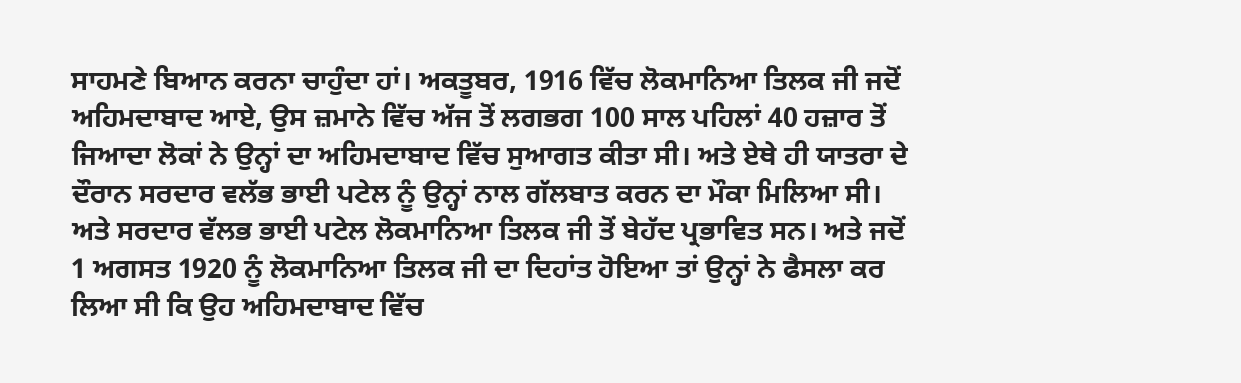ਸਾਹਮਣੇ ਬਿਆਨ ਕਰਨਾ ਚਾਹੁੰਦਾ ਹਾਂ। ਅਕਤੂਬਰ, 1916 ਵਿੱਚ ਲੋਕਮਾਨਿਆ ਤਿਲਕ ਜੀ ਜਦੋਂ ਅਹਿਮਦਾਬਾਦ ਆਏ, ਉਸ ਜ਼ਮਾਨੇ ਵਿੱਚ ਅੱਜ ਤੋਂ ਲਗਭਗ 100 ਸਾਲ ਪਹਿਲਾਂ 40 ਹਜ਼ਾਰ ਤੋਂ ਜਿਆਦਾ ਲੋਕਾਂ ਨੇ ਉਨ੍ਹਾਂ ਦਾ ਅਹਿਮਦਾਬਾਦ ਵਿੱਚ ਸੁਆਗਤ ਕੀਤਾ ਸੀ। ਅਤੇ ਏਥੇ ਹੀ ਯਾਤਰਾ ਦੇ ਦੌਰਾਨ ਸਰਦਾਰ ਵਲੱਭ ਭਾਈ ਪਟੇਲ ਨੂੰ ਉਨ੍ਹਾਂ ਨਾਲ ਗੱਲਬਾਤ ਕਰਨ ਦਾ ਮੌਕਾ ਮਿਲਿਆ ਸੀ। ਅਤੇ ਸਰਦਾਰ ਵੱਲਭ ਭਾਈ ਪਟੇਲ ਲੋਕਮਾਨਿਆ ਤਿਲਕ ਜੀ ਤੋਂ ਬੇਹੱਦ ਪ੍ਰਭਾਵਿਤ ਸਨ। ਅਤੇ ਜਦੋਂ 1 ਅਗਸਤ 1920 ਨੂੰ ਲੋਕਮਾਨਿਆ ਤਿਲਕ ਜੀ ਦਾ ਦਿਹਾਂਤ ਹੋਇਆ ਤਾਂ ਉਨ੍ਹਾਂ ਨੇ ਫੈਸਲਾ ਕਰ ਲਿਆ ਸੀ ਕਿ ਉਹ ਅਹਿਮਦਾਬਾਦ ਵਿੱਚ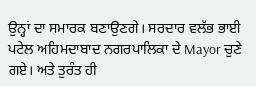ਉਨ੍ਹਾਂ ਦਾ ਸਮਾਰਕ ਬਣਾਉਣਗੇ। ਸਰਦਾਰ ਵਲੱਭ ਭਾਈ ਪਟੇਲ ਅਹਿਮਦਾਬਾਦ ਨਗਰਪਾਲਿਕਾ ਦੇ Mayor ਚੁਣੇ ਗਏ। ਅਤੇ ਤੁਰੰਤ ਹੀ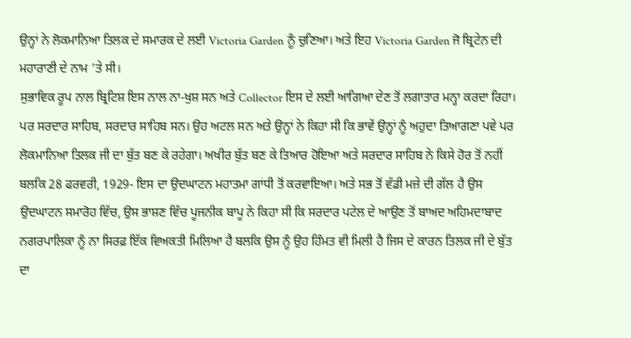ਉਨ੍ਹਾਂ ਨੇ ਲੋਕਮਾਨਿਆ ਤਿਲਕ ਦੇ ਸਮਾਰਕ ਦੇ ਲਈ Victoria Garden ਨੂੰ ਚੁਣਿਆ। ਅਤੇ ਇਹ Victoria Garden ਜੋ ਬ੍ਰਿਟੇਨ ਦੀ ਮਹਾਰਾਣੀ ਦੇ ਨਾਮ ’ਤੇ ਸੀ।
ਸੁਭਾਵਿਕ ਰੂਪ ਨਾਲ ਬ੍ਰਿਟਿਸ਼ ਇਸ ਨਾਲ ਨਾ-ਖੁਸ਼ ਸਨ ਅਤੇ Collector ਇਸ ਦੇ ਲਈ ਆਗਿਆ ਦੇਣ ਤੋਂ ਲਗਾਤਾਰ ਮਨ੍ਹਾ ਕਰਦਾ ਰਿਹਾ। ਪਰ ਸਰਦਾਰ ਸਾਹਿਬ, ਸਰਦਾਰ ਸਾਹਿਬ ਸਨ। ਉਹ ਅਟਲ ਸਨ ਅਤੇ ਉਨ੍ਹਾਂ ਨੇ ਕਿਹਾ ਸੀ ਕਿ ਭਾਵੇਂ ਉਨ੍ਹਾਂ ਨੂੰ ਅਹੁਦਾ ਤਿਆਗਣਾ ਪਵੇ ਪਰ ਲੋਕਮਾਨਿਆ ਤਿਲਕ ਜੀ ਦਾ ਬੁੱਤ ਬਣ ਕੇ ਰਹੇਗਾ। ਅਖੀਰ ਬੁੱਤ ਬਣ ਕੇ ਤਿਆਰ ਹੋਇਆ ਅਤੇ ਸਰਦਾਰ ਸਾਹਿਬ ਨੇ ਕਿਸੇ ਹੋਰ ਤੋਂ ਨਹੀਂ ਬਲਕਿ 28 ਫਰਵਰੀ, 1929- ਇਸ ਦਾ ਉਦਘਾਟਨ ਮਹਾਤਮਾ ਗਾਂਧੀ ਤੋਂ ਕਰਵਾਇਆ। ਅਤੇ ਸਭ ਤੋਂ ਵੱਡੀ ਮਜ਼ੇ ਦੀ ਗੱਲ ਹੈ ਉਸ ਉਦਘਾਟਨ ਸਮਾਰੋਹ ਵਿੱਚ, ਉਸ ਭਾਸ਼ਣ ਵਿੱਚ ਪੂਜਨੀਕ ਬਾਪੂ ਨੇ ਕਿਹਾ ਸੀ ਕਿ ਸਰਦਾਰ ਪਟੇਲ ਦੇ ਆਉਣ ਤੋਂ ਬਾਅਦ ਅਹਿਮਦਾਬਾਦ ਨਗਰਪਾਲਿਕਾ ਨੂੰ ਨਾ ਸਿਰਫ਼ ਇੱਕ ਵਿਅਕਤੀ ਮਿਲਿਆ ਹੈ ਬਲਕਿ ਉਸ ਨੂੰ ਉਹ ਹਿੰਮਤ ਵੀ ਮਿਲੀ ਹੈ ਜਿਸ ਦੇ ਕਾਰਨ ਤਿਲਕ ਜੀ ਦੇ ਬੁੱਤ ਦਾ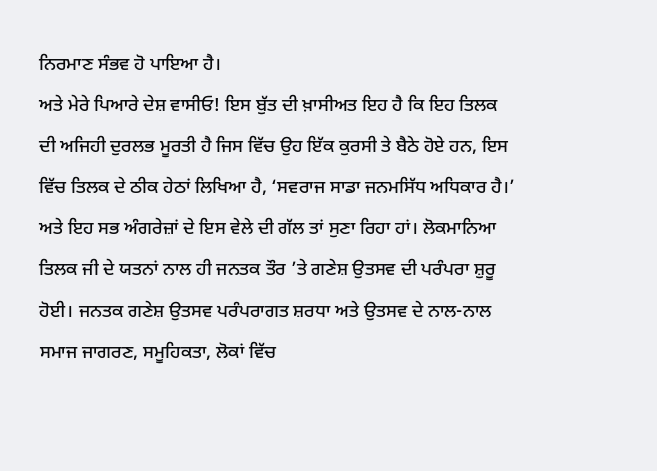ਨਿਰਮਾਣ ਸੰਭਵ ਹੋ ਪਾਇਆ ਹੈ।
ਅਤੇ ਮੇਰੇ ਪਿਆਰੇ ਦੇਸ਼ ਵਾਸੀਓ! ਇਸ ਬੁੱਤ ਦੀ ਖ਼ਾਸੀਅਤ ਇਹ ਹੈ ਕਿ ਇਹ ਤਿਲਕ ਦੀ ਅਜਿਹੀ ਦੁਰਲਭ ਮੂਰਤੀ ਹੈ ਜਿਸ ਵਿੱਚ ਉਹ ਇੱਕ ਕੁਰਸੀ ਤੇ ਬੈਠੇ ਹੋਏ ਹਨ, ਇਸ ਵਿੱਚ ਤਿਲਕ ਦੇ ਠੀਕ ਹੇਠਾਂ ਲਿਖਿਆ ਹੈ, ‘ਸਵਰਾਜ ਸਾਡਾ ਜਨਮਸਿੱਧ ਅਧਿਕਾਰ ਹੈ।’ ਅਤੇ ਇਹ ਸਭ ਅੰਗਰੇਜ਼ਾਂ ਦੇ ਇਸ ਵੇਲੇ ਦੀ ਗੱਲ ਤਾਂ ਸੁਣਾ ਰਿਹਾ ਹਾਂ। ਲੋਕਮਾਨਿਆ ਤਿਲਕ ਜੀ ਦੇ ਯਤਨਾਂ ਨਾਲ ਹੀ ਜਨਤਕ ਤੌਰ ’ਤੇ ਗਣੇਸ਼ ਉਤਸਵ ਦੀ ਪਰੰਪਰਾ ਸ਼ੁਰੂ ਹੋਈ। ਜਨਤਕ ਗਣੇਸ਼ ਉਤਸਵ ਪਰੰਪਰਾਗਤ ਸ਼ਰਧਾ ਅਤੇ ਉਤਸਵ ਦੇ ਨਾਲ-ਨਾਲ ਸਮਾਜ ਜਾਗਰਣ, ਸਮੂਹਿਕਤਾ, ਲੋਕਾਂ ਵਿੱਚ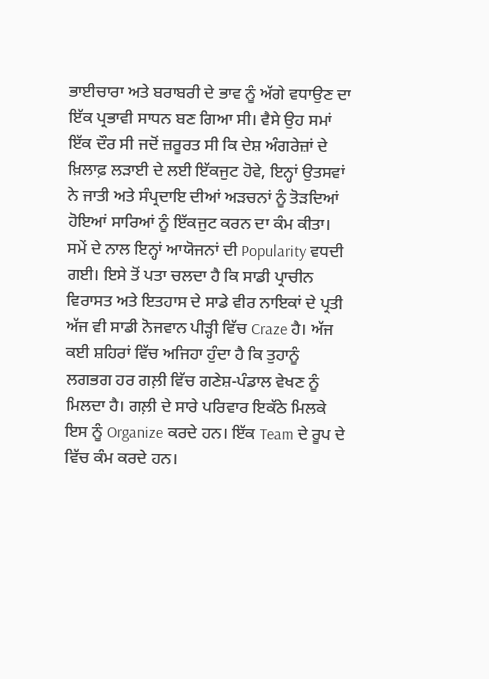ਭਾਈਚਾਰਾ ਅਤੇ ਬਰਾਬਰੀ ਦੇ ਭਾਵ ਨੂੰ ਅੱਗੇ ਵਧਾਉਣ ਦਾ ਇੱਕ ਪ੍ਰਭਾਵੀ ਸਾਧਨ ਬਣ ਗਿਆ ਸੀ। ਵੈਸੇ ਉਹ ਸਮਾਂ ਇੱਕ ਦੌਰ ਸੀ ਜਦੋਂ ਜ਼ਰੂਰਤ ਸੀ ਕਿ ਦੇਸ਼ ਅੰਗਰੇਜ਼ਾਂ ਦੇ ਖ਼ਿਲਾਫ਼ ਲੜਾਈ ਦੇ ਲਈ ਇੱਕਜੁਟ ਹੋਵੇ, ਇਨ੍ਹਾਂ ਉਤਸਵਾਂ ਨੇ ਜਾਤੀ ਅਤੇ ਸੰਪ੍ਰਦਾਇ ਦੀਆਂ ਅੜਚਨਾਂ ਨੂੰ ਤੋੜਦਿਆਂ ਹੋਇਆਂ ਸਾਰਿਆਂ ਨੂੰ ਇੱਕਜੁਟ ਕਰਨ ਦਾ ਕੰਮ ਕੀਤਾ। ਸਮੇਂ ਦੇ ਨਾਲ ਇਨ੍ਹਾਂ ਆਯੋਜਨਾਂ ਦੀ Popularity ਵਧਦੀ ਗਈ। ਇਸੇ ਤੋਂ ਪਤਾ ਚਲਦਾ ਹੈ ਕਿ ਸਾਡੀ ਪ੍ਰਾਚੀਨ ਵਿਰਾਸਤ ਅਤੇ ਇਤਹਾਸ ਦੇ ਸਾਡੇ ਵੀਰ ਨਾਇਕਾਂ ਦੇ ਪ੍ਰਤੀ ਅੱਜ ਵੀ ਸਾਡੀ ਨੋਜਵਾਨ ਪੀੜ੍ਹੀ ਵਿੱਚ Craze ਹੈ। ਅੱਜ ਕਈ ਸ਼ਹਿਰਾਂ ਵਿੱਚ ਅਜਿਹਾ ਹੁੰਦਾ ਹੈ ਕਿ ਤੁਹਾਨੂੰ ਲਗਭਗ ਹਰ ਗਲ਼ੀ ਵਿੱਚ ਗਣੇਸ਼-ਪੰਡਾਲ ਵੇਖਣ ਨੂੰ ਮਿਲਦਾ ਹੈ। ਗਲ਼ੀ ਦੇ ਸਾਰੇ ਪਰਿਵਾਰ ਇਕੱਠੇ ਮਿਲਕੇ ਇਸ ਨੂੰ Organize ਕਰਦੇ ਹਨ। ਇੱਕ Team ਦੇ ਰੂਪ ਦੇ ਵਿੱਚ ਕੰਮ ਕਰਦੇ ਹਨ।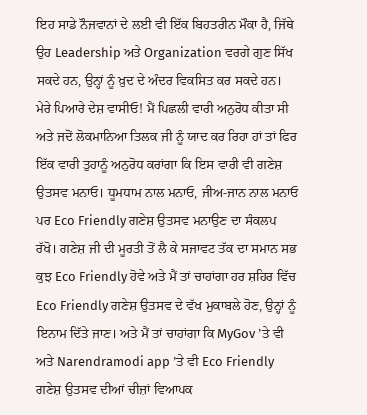ਇਹ ਸਾਡੇ ਨੌਜਵਾਨਾਂ ਦੇ ਲਈ ਵੀ ਇੱਕ ਬਿਹਤਰੀਨ ਮੌਕਾ ਹੈ, ਜਿੱਥੇ ਉਹ Leadership ਅਤੇ Organization ਵਰਗੇ ਗੁਣ ਸਿੱਖ ਸਕਦੇ ਹਨ, ਉਨ੍ਹਾਂ ਨੂੰ ਖ਼ੁਦ ਦੇ ਅੰਦਰ ਵਿਕਸਿਤ ਕਰ ਸਕਦੇ ਹਨ।
ਮੇਰੇ ਪਿਆਰੇ ਦੇਸ਼ ਵਾਸੀਓ! ਮੈਂ ਪਿਛਲੀ ਵਾਰੀ ਅਨੁਰੋਧ ਕੀਤਾ ਸੀ ਅਤੇ ਜਦੋਂ ਲੋਕਮਾਨਿਆ ਤਿਲਕ ਜੀ ਨੂੰ ਯਾਦ ਕਰ ਰਿਹਾ ਹਾਂ ਤਾਂ ਫਿਰ ਇੱਕ ਵਾਰੀ ਤੁਹਾਨੂੰ ਅਨੁਰੋਧ ਕਰਾਂਗਾ ਕਿ ਇਸ ਵਾਰੀ ਵੀ ਗਣੇਸ਼ ਉਤਸਵ ਮਨਾਓ। ਧੂਮਧਾਮ ਨਾਲ ਮਨਾਓ, ਜੀਅ-ਜਾਨ ਨਾਲ ਮਨਾਓ ਪਰ Eco Friendly ਗਣੇਸ਼ ਉਤਸਵ ਮਨਾਉਣ ਦਾ ਸੰਕਲਪ ਰੱਖੋ। ਗਣੇਸ਼ ਜੀ ਦੀ ਮੂਰਤੀ ਤੋਂ ਲੈ ਕੇ ਸਜਾਵਟ ਤੱਕ ਦਾ ਸਮਾਨ ਸਭ ਕੁਝ Eco Friendly ਹੋਵੇ ਅਤੇ ਮੈਂ ਤਾਂ ਚਾਹਾਂਗਾ ਹਰ ਸ਼ਹਿਰ ਵਿੱਚ Eco Friendly ਗਣੇਸ਼ ਉਤਸਵ ਦੇ ਵੱਖ ਮੁਕਾਬਲੇ ਹੋਣ, ਉਨ੍ਹਾਂ ਨੂੰ ਇਨਾਮ ਦਿੱਤੇ ਜਾਣ। ਅਤੇ ਮੈਂ ਤਾਂ ਚਾਹਾਂਗਾ ਕਿ MyGov ’ਤੇ ਵੀ ਅਤੇ Narendramodi app ’ਤੇ ਵੀ Eco Friendly ਗਣੇਸ਼ ਉਤਸਵ ਦੀਆਂ ਚੀਜ਼ਾਂ ਵਿਆਪਕ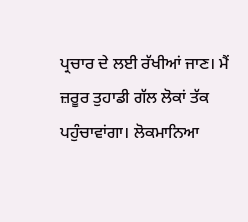ਪ੍ਰਚਾਰ ਦੇ ਲਈ ਰੱਖੀਆਂ ਜਾਣ। ਮੈਂ ਜ਼ਰੂਰ ਤੁਹਾਡੀ ਗੱਲ ਲੋਕਾਂ ਤੱਕ ਪਹੁੰਚਾਵਾਂਗਾ। ਲੋਕਮਾਨਿਆ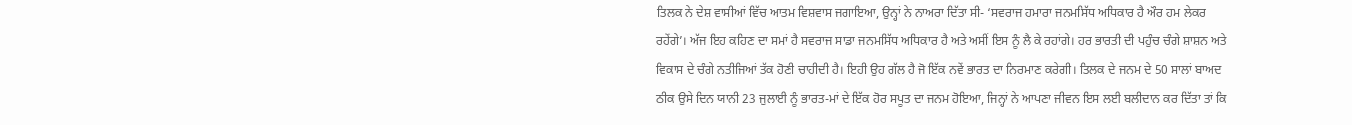ਤਿਲਕ ਨੇ ਦੇਸ਼ ਵਾਸੀਆਂ ਵਿੱਚ ਆਤਮ ਵਿਸ਼ਵਾਸ ਜਗਾਇਆ, ਉਨ੍ਹਾਂ ਨੇ ਨਾਅਰਾ ਦਿੱਤਾ ਸੀ- ‘ਸਵਰਾਜ ਹਮਾਰਾ ਜਨਮਸਿੱਧ ਅਧਿਕਾਰ ਹੈ ਔਰ ਹਮ ਲੇਕਰ ਰਹੇਂਗੇ’। ਅੱਜ ਇਹ ਕਹਿਣ ਦਾ ਸਮਾਂ ਹੈ ਸਵਰਾਜ ਸਾਡਾ ਜਨਮਸਿੱਧ ਅਧਿਕਾਰ ਹੈ ਅਤੇ ਅਸੀਂ ਇਸ ਨੂੰ ਲੈ ਕੇ ਰਹਾਂਗੇ। ਹਰ ਭਾਰਤੀ ਦੀ ਪਹੁੰਚ ਚੰਗੇ ਸ਼ਾਸ਼ਨ ਅਤੇ ਵਿਕਾਸ ਦੇ ਚੰਗੇ ਨਤੀਜਿਆਂ ਤੱਕ ਹੋਣੀ ਚਾਹੀਦੀ ਹੈ। ਇਹੀ ਉਹ ਗੱਲ ਹੈ ਜੋ ਇੱਕ ਨਵੇਂ ਭਾਰਤ ਦਾ ਨਿਰਮਾਣ ਕਰੇਗੀ। ਤਿਲਕ ਦੇ ਜਨਮ ਦੇ 50 ਸਾਲਾਂ ਬਾਅਦ ਠੀਕ ਉਸੇ ਦਿਨ ਯਾਨੀ 23 ਜੁਲਾਈ ਨੂੰ ਭਾਰਤ-ਮਾਂ ਦੇ ਇੱਕ ਹੋਰ ਸਪੂਤ ਦਾ ਜਨਮ ਹੋਇਆ, ਜਿਨ੍ਹਾਂ ਨੇ ਆਪਣਾ ਜੀਵਨ ਇਸ ਲਈ ਬਲੀਦਾਨ ਕਰ ਦਿੱਤਾ ਤਾਂ ਕਿ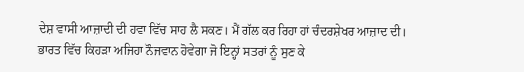ਦੇਸ਼ ਵਾਸੀ ਆਜ਼ਾਦੀ ਦੀ ਹਵਾ ਵਿੱਚ ਸਾਹ ਲੈ ਸਕਣ। ਮੈਂ ਗੱਲ ਕਰ ਰਿਹਾ ਹਾਂ ਚੰਦਰਸ਼ੇਖਰ ਆਜ਼ਾਦ ਦੀ। ਭਾਰਤ ਵਿੱਚ ਕਿਹੜਾ ਅਜਿਹਾ ਨੌਜਵਾਨ ਹੋਵੇਗਾ ਜੋ ਇਨ੍ਹਾਂ ਸਤਰਾਂ ਨੂੰ ਸੁਣ ਕੇ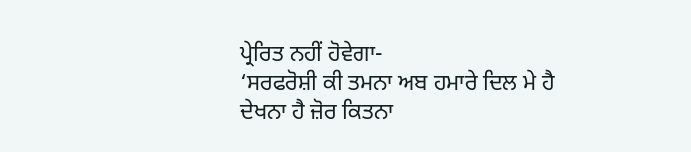ਪ੍ਰੇਰਿਤ ਨਹੀਂ ਹੋਵੇਗਾ-
‘ਸਰਫਰੋਸ਼ੀ ਕੀ ਤਮਨਾ ਅਬ ਹਮਾਰੇ ਦਿਲ ਮੇ ਹੈ
ਦੇਖਨਾ ਹੈ ਜ਼ੋਰ ਕਿਤਨਾ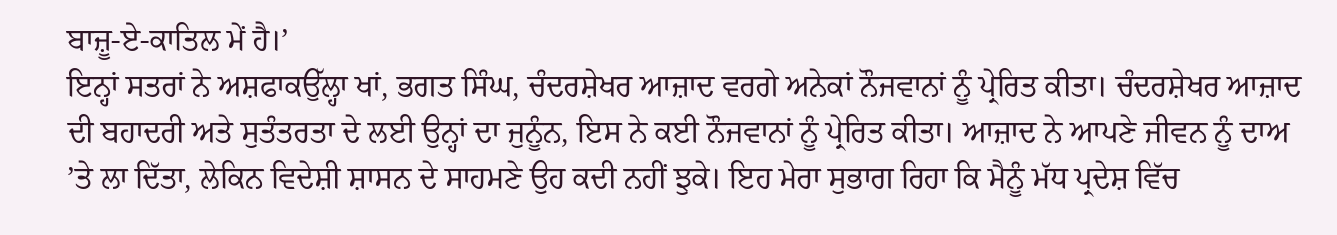ਬਾਜ਼ੂ-ਏ-ਕਾਤਿਲ ਮੇਂ ਹੈ।’
ਇਨ੍ਹਾਂ ਸਤਰਾਂ ਨੇ ਅਸ਼ਫਾਕਉੱਲ੍ਹਾ ਖਾਂ, ਭਗਤ ਸਿੰਘ, ਚੰਦਰਸ਼ੇਖਰ ਆਜ਼ਾਦ ਵਰਗੇ ਅਨੇਕਾਂ ਨੌਜਵਾਨਾਂ ਨੂੰ ਪ੍ਰੇਰਿਤ ਕੀਤਾ। ਚੰਦਰਸ਼ੇਖਰ ਆਜ਼ਾਦ ਦੀ ਬਹਾਦਰੀ ਅਤੇ ਸੁਤੰਤਰਤਾ ਦੇ ਲਈ ਉਨ੍ਹਾਂ ਦਾ ਜੁਨੂੰਨ, ਇਸ ਨੇ ਕਈ ਨੌਜਵਾਨਾਂ ਨੂੰ ਪ੍ਰੇਰਿਤ ਕੀਤਾ। ਆਜ਼ਾਦ ਨੇ ਆਪਣੇ ਜੀਵਨ ਨੂੰ ਦਾਅ ’ਤੇ ਲਾ ਦਿੱਤਾ, ਲੇਕਿਨ ਵਿਦੇਸ਼ੀ ਸ਼ਾਸਨ ਦੇ ਸਾਹਮਣੇ ਉਹ ਕਦੀ ਨਹੀਂ ਝੁਕੇ। ਇਹ ਮੇਰਾ ਸੁਭਾਗ ਰਿਹਾ ਕਿ ਮੈਨੂੰ ਮੱਧ ਪ੍ਰਦੇਸ਼ ਵਿੱਚ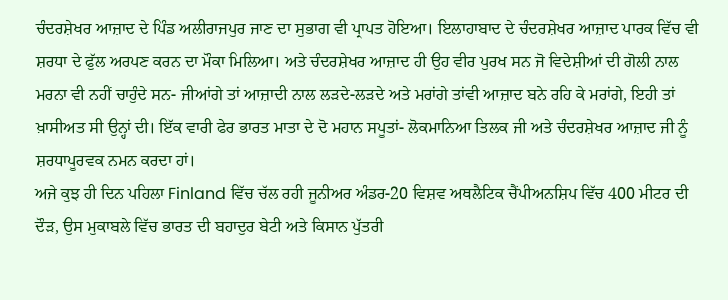ਚੰਦਰਸ਼ੇਖਰ ਆਜ਼ਾਦ ਦੇ ਪਿੰਡ ਅਲੀਰਾਜਪੁਰ ਜਾਣ ਦਾ ਸੁਭਾਗ ਵੀ ਪ੍ਰਾਪਤ ਹੋਇਆ। ਇਲਾਹਾਬਾਦ ਦੇ ਚੰਦਰਸ਼ੇਖਰ ਆਜ਼ਾਦ ਪਾਰਕ ਵਿੱਚ ਵੀ ਸ਼ਰਧਾ ਦੇ ਫੁੱਲ ਅਰਪਣ ਕਰਨ ਦਾ ਮੌਕਾ ਮਿਲਿਆ। ਅਤੇ ਚੰਦਰਸ਼ੇਖਰ ਆਜ਼ਾਦ ਹੀ ਉਹ ਵੀਰ ਪੁਰਖ ਸਨ ਜੋ ਵਿਦੇਸ਼ੀਆਂ ਦੀ ਗੋਲੀ ਨਾਲ ਮਰਨਾ ਵੀ ਨਹੀਂ ਚਾਹੁੰਦੇ ਸਨ- ਜੀਆਂਗੇ ਤਾਂ ਆਜ਼ਾਦੀ ਨਾਲ ਲੜਦੇ-ਲੜਦੇ ਅਤੇ ਮਰਾਂਗੇ ਤਾਂਵੀ ਆਜ਼ਾਦ ਬਨੇ ਰਹਿ ਕੇ ਮਰਾਂਗੇ, ਇਹੀ ਤਾਂ ਖ਼ਾਸੀਅਤ ਸੀ ਉਨ੍ਹਾਂ ਦੀ। ਇੱਕ ਵਾਰੀ ਫੇਰ ਭਾਰਤ ਮਾਤਾ ਦੇ ਦੋ ਮਹਾਨ ਸਪੂਤਾਂ- ਲੋਕਮਾਨਿਆ ਤਿਲਕ ਜੀ ਅਤੇ ਚੰਦਰਸ਼ੇਖਰ ਆਜ਼ਾਦ ਜੀ ਨੂੰ ਸ਼ਰਧਾਪੂਰਵਕ ਨਮਨ ਕਰਦਾ ਹਾਂ।
ਅਜੇ ਕੁਝ ਹੀ ਦਿਨ ਪਹਿਲਾ Finland ਵਿੱਚ ਚੱਲ ਰਹੀ ਜੂਨੀਅਰ ਅੰਡਰ-20 ਵਿਸ਼ਵ ਅਥਲੈਟਿਕ ਚੈਂਪੀਅਨਸ਼ਿਪ ਵਿੱਚ 400 ਮੀਟਰ ਦੀ ਦੌੜ, ਉਸ ਮੁਕਾਬਲੇ ਵਿੱਚ ਭਾਰਤ ਦੀ ਬਹਾਦੁਰ ਬੇਟੀ ਅਤੇ ਕਿਸਾਨ ਪੁੱਤਰੀ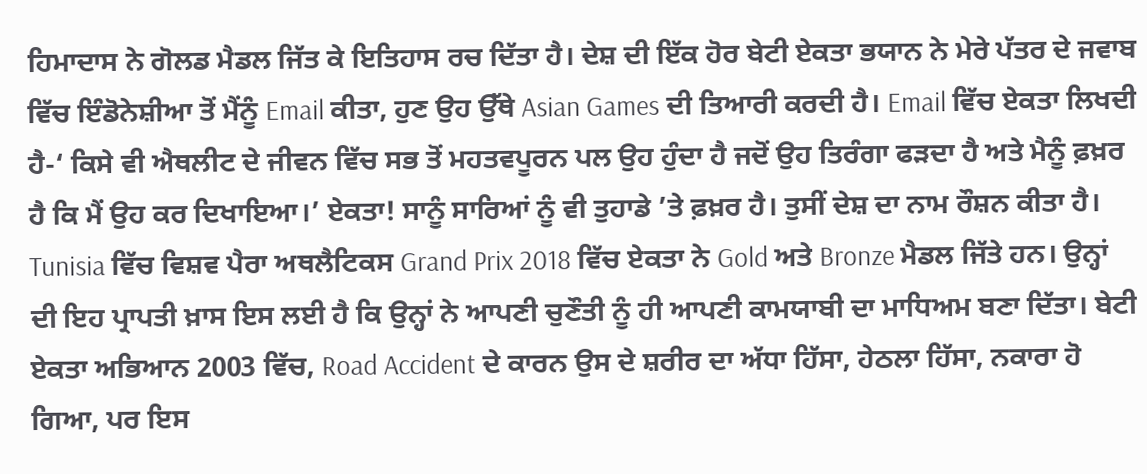ਹਿਮਾਦਾਸ ਨੇ ਗੋਲਡ ਮੈਡਲ ਜਿੱਤ ਕੇ ਇਤਿਹਾਸ ਰਚ ਦਿੱਤਾ ਹੈ। ਦੇਸ਼ ਦੀ ਇੱਕ ਹੋਰ ਬੇਟੀ ਏਕਤਾ ਭਯਾਨ ਨੇ ਮੇਰੇ ਪੱਤਰ ਦੇ ਜਵਾਬ ਵਿੱਚ ਇੰਡੋਨੇਸ਼ੀਆ ਤੋਂ ਮੈਂਨੂੰ Email ਕੀਤਾ, ਹੁਣ ਉਹ ਉੱਥੇ Asian Games ਦੀ ਤਿਆਰੀ ਕਰਦੀ ਹੈ। Email ਵਿੱਚ ਏਕਤਾ ਲਿਖਦੀ ਹੈ-‘ ਕਿਸੇ ਵੀ ਐਥਲੀਟ ਦੇ ਜੀਵਨ ਵਿੱਚ ਸਭ ਤੋਂ ਮਹਤਵਪੂਰਨ ਪਲ ਉਹ ਹੁੰਦਾ ਹੈ ਜਦੋਂ ਉਹ ਤਿਰੰਗਾ ਫੜਦਾ ਹੈ ਅਤੇ ਮੈਨੂੰ ਫ਼ਖ਼ਰ ਹੈ ਕਿ ਮੈਂ ਉਹ ਕਰ ਦਿਖਾਇਆ।’ ਏਕਤਾ! ਸਾਨੂੰ ਸਾਰਿਆਂ ਨੂੰ ਵੀ ਤੁਹਾਡੇ ’ਤੇ ਫ਼ਖ਼ਰ ਹੈ। ਤੁਸੀਂ ਦੇਸ਼ ਦਾ ਨਾਮ ਰੌਸ਼ਨ ਕੀਤਾ ਹੈ। Tunisia ਵਿੱਚ ਵਿਸ਼ਵ ਪੈਰਾ ਅਥਲੈਟਿਕਸ Grand Prix 2018 ਵਿੱਚ ਏਕਤਾ ਨੇ Gold ਅਤੇ Bronze ਮੈਡਲ ਜਿੱਤੇ ਹਨ। ਉਨ੍ਹਾਂ ਦੀ ਇਹ ਪ੍ਰਾਪਤੀ ਖ਼ਾਸ ਇਸ ਲਈ ਹੈ ਕਿ ਉਨ੍ਹਾਂ ਨੇ ਆਪਣੀ ਚੁਣੌਤੀ ਨੂੰ ਹੀ ਆਪਣੀ ਕਾਮਯਾਬੀ ਦਾ ਮਾਧਿਅਮ ਬਣਾ ਦਿੱਤਾ। ਬੇਟੀ ਏਕਤਾ ਅਭਿਆਨ 2003 ਵਿੱਚ, Road Accident ਦੇ ਕਾਰਨ ਉਸ ਦੇ ਸ਼ਰੀਰ ਦਾ ਅੱਧਾ ਹਿੱਸਾ, ਹੇਠਲਾ ਹਿੱਸਾ, ਨਕਾਰਾ ਹੋ ਗਿਆ, ਪਰ ਇਸ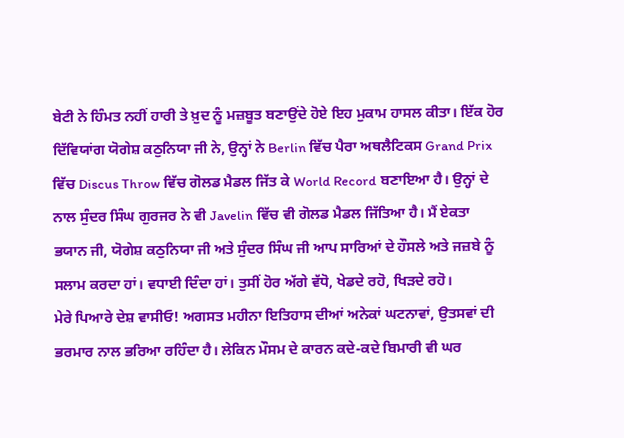ਬੇਟੀ ਨੇ ਹਿੰਮਤ ਨਹੀਂ ਹਾਰੀ ਤੇ ਖ਼ੁਦ ਨੂੰ ਮਜ਼ਬੂਤ ਬਣਾਉਂਦੇ ਹੋਏ ਇਹ ਮੁਕਾਮ ਹਾਸਲ ਕੀਤਾ। ਇੱਕ ਹੋਰ ਦਿੱਵਿਯਾਂਗ ਯੋਗੇਸ਼ ਕਠੁਨਿਯਾ ਜੀ ਨੇ, ਉਨ੍ਹਾਂ ਨੇ Berlin ਵਿੱਚ ਪੈਰਾ ਅਥਲੈਟਿਕਸ Grand Prix ਵਿੱਚ Discus Throw ਵਿੱਚ ਗੋਲਡ ਮੈਡਲ ਜਿੱਤ ਕੇ World Record ਬਣਾਇਆ ਹੈ। ਉਨ੍ਹਾਂ ਦੇ ਨਾਲ ਸੁੰਦਰ ਸਿੰਘ ਗੁਰਜਰ ਨੇ ਵੀ Javelin ਵਿੱਚ ਵੀ ਗੋਲਡ ਮੈਡਲ ਜਿੱਤਿਆ ਹੈ। ਮੈਂ ਏਕਤਾ ਭਯਾਨ ਜੀ, ਯੋਗੇਸ਼ ਕਠੁਨਿਯਾ ਜੀ ਅਤੇ ਸੁੰਦਰ ਸਿੰਘ ਜੀ ਆਪ ਸਾਰਿਆਂ ਦੇ ਹੌਸਲੇ ਅਤੇ ਜਜ਼ਬੇ ਨੂੰ ਸਲਾਮ ਕਰਦਾ ਹਾਂ। ਵਧਾਈ ਦਿੰਦਾ ਹਾਂ। ਤੁਸੀਂ ਹੋਰ ਅੱਗੇ ਵੱਧੋ, ਖੇਡਦੇ ਰਹੋ, ਖਿੜਦੇ ਰਹੋ।
ਮੇਰੇ ਪਿਆਰੇ ਦੇਸ਼ ਵਾਸੀਓ! ਅਗਸਤ ਮਹੀਨਾ ਇਤਿਹਾਸ ਦੀਆਂ ਅਨੇਕਾਂ ਘਟਨਾਵਾਂ, ਉਤਸਵਾਂ ਦੀ ਭਰਮਾਰ ਨਾਲ ਭਰਿਆ ਰਹਿੰਦਾ ਹੈ। ਲੇਕਿਨ ਮੌਸਮ ਦੇ ਕਾਰਨ ਕਦੇ-ਕਦੇ ਬਿਮਾਰੀ ਵੀ ਘਰ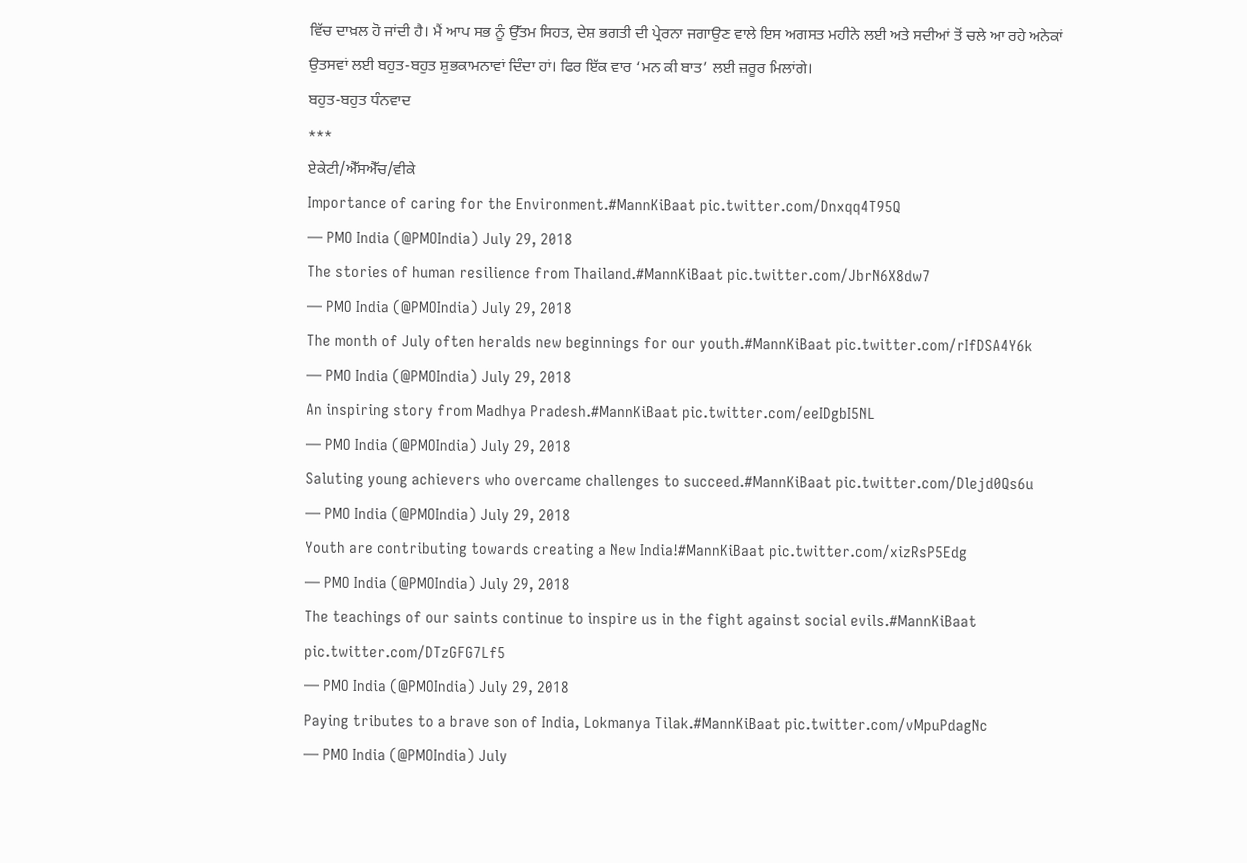ਵਿੱਚ ਦਾਖ਼ਲ ਹੋ ਜਾਂਦੀ ਹੈ। ਮੈਂ ਆਪ ਸਭ ਨੂੰ ਉੱਤਮ ਸਿਹਤ, ਦੇਸ਼ ਭਗਤੀ ਦੀ ਪ੍ਰੇਰਨਾ ਜਗਾਉਣ ਵਾਲੇ ਇਸ ਅਗਸਤ ਮਹੀਨੇ ਲਈ ਅਤੇ ਸਦੀਆਂ ਤੋਂ ਚਲੇ ਆ ਰਹੇ ਅਨੇਕਾਂ ਉਤਸਵਾਂ ਲਈ ਬਹੁਤ-ਬਹੁਤ ਸ਼ੁਭਕਾਮਨਾਵਾਂ ਦਿੰਦਾ ਹਾਂ। ਫਿਰ ਇੱਕ ਵਾਰ ‘ਮਨ ਕੀ ਬਾਤ’ ਲਈ ਜ਼ਰੂਰ ਮਿਲਾਂਗੇ।
ਬਹੁਤ-ਬਹੁਤ ਧੰਨਵਾਦ
***
ਏਕੇਟੀ/ਐੱਸਐੱਚ/ਵੀਕੇ
Importance of caring for the Environment.#MannKiBaat pic.twitter.com/Dnxqq4T95Q
— PMO India (@PMOIndia) July 29, 2018
The stories of human resilience from Thailand.#MannKiBaat pic.twitter.com/JbrN6X8dw7
— PMO India (@PMOIndia) July 29, 2018
The month of July often heralds new beginnings for our youth.#MannKiBaat pic.twitter.com/rIfDSA4Y6k
— PMO India (@PMOIndia) July 29, 2018
An inspiring story from Madhya Pradesh.#MannKiBaat pic.twitter.com/eeIDgbI5NL
— PMO India (@PMOIndia) July 29, 2018
Saluting young achievers who overcame challenges to succeed.#MannKiBaat pic.twitter.com/Dlejd0Qs6u
— PMO India (@PMOIndia) July 29, 2018
Youth are contributing towards creating a New India!#MannKiBaat pic.twitter.com/xizRsP5Edg
— PMO India (@PMOIndia) July 29, 2018
The teachings of our saints continue to inspire us in the fight against social evils.#MannKiBaat pic.twitter.com/DTzGFG7Lf5
— PMO India (@PMOIndia) July 29, 2018
Paying tributes to a brave son of India, Lokmanya Tilak.#MannKiBaat pic.twitter.com/vMpuPdagNc
— PMO India (@PMOIndia) July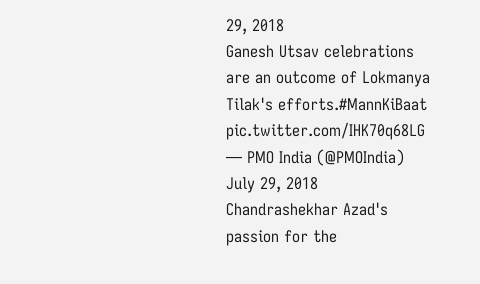29, 2018
Ganesh Utsav celebrations are an outcome of Lokmanya Tilak's efforts.#MannKiBaat pic.twitter.com/IHK70q68LG
— PMO India (@PMOIndia) July 29, 2018
Chandrashekhar Azad's passion for the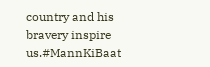country and his bravery inspire us.#MannKiBaat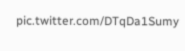pic.twitter.com/DTqDa1Sumy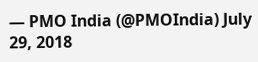— PMO India (@PMOIndia) July 29, 2018